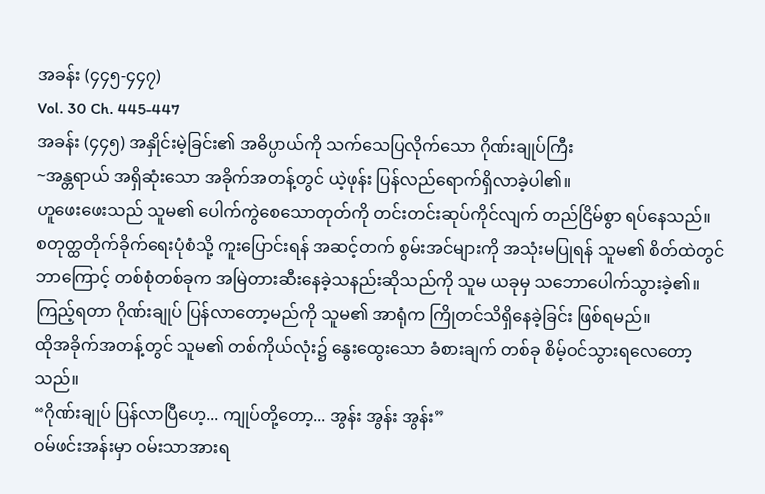အခန်း (၄၄၅-၄၄၇)
Vol. 30 Ch. 445-447
အခန်း (၄၄၅) အနှိုင်းမဲ့ခြင်း၏ အဓိပ္ပာယ်ကို သက်သေပြလိုက်သော ဂိုဏ်းချုပ်ကြီး
~အန္တရာယ် အရှိဆုံးသော အခိုက်အတန့်တွင် ယဲ့ဖုန်း ပြန်လည်ရောက်ရှိလာခဲ့ပါ၏။
ဟူဖေးဖေးသည် သူမ၏ ပေါက်ကွဲစေသောတုတ်ကို တင်းတင်းဆုပ်ကိုင်လျက် တည်ငြိမ်စွာ ရပ်နေသည်။
စတုတ္ထတိုက်ခိုက်ရေးပုံစံသို့ ကူးပြောင်းရန် အဆင့်တက် စွမ်းအင်များကို အသုံးမပြုရန် သူမ၏ စိတ်ထဲတွင် ဘာကြောင့် တစ်စုံတစ်ခုက အမြဲတားဆီးနေခဲ့သနည်းဆိုသည်ကို သူမ ယခုမှ သဘောပေါက်သွားခဲ့၏။
ကြည့်ရတာ ဂိုဏ်းချုပ် ပြန်လာတော့မည်ကို သူမ၏ အာရုံက ကြိုတင်သိရှိနေခဲ့ခြင်း ဖြစ်ရမည်။
ထိုအခိုက်အတန့်တွင် သူမ၏ တစ်ကိုယ်လုံး၌ နွေးထွေးသော ခံစားချက် တစ်ခု စိမ့်ဝင်သွားရလေတော့သည်။
“ဂိုဏ်းချုပ် ပြန်လာပြီဟေ့... ကျုပ်တို့တော့... အွန်း အွန်း အွန်း”
ဝမ်ဖင်းအန်းမှာ ဝမ်းသာအားရ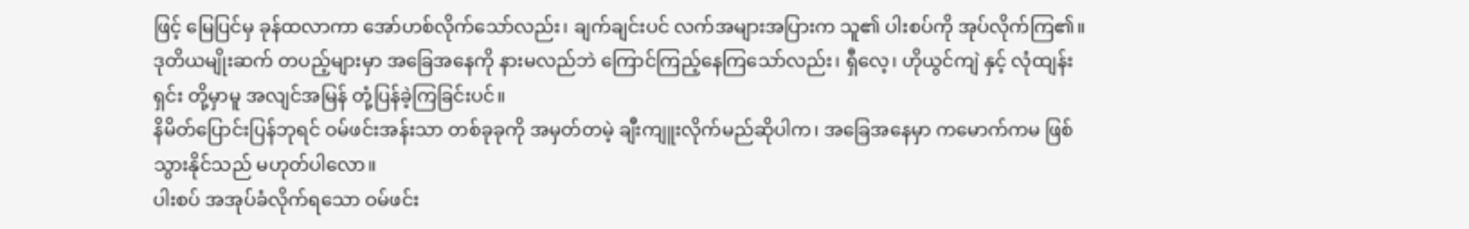ဖြင့် မြေပြင်မှ ခုန်ထလာကာ အော်ဟစ်လိုက်သော်လည်း၊ ချက်ချင်းပင် လက်အများအပြားက သူ၏ ပါးစပ်ကို အုပ်လိုက်ကြ၏။ ဒုတိယမျိုးဆက် တပည့်များမှာ အခြေအနေကို နားမလည်ဘဲ ကြောင်ကြည့်နေကြသော်လည်း၊ ရှီလေ့၊ ဟိုယွင်ကျဲ နှင့် လုံထျန်းရှင်း တို့မှာမူ အလျင်အမြန် တုံ့ပြန်ခဲ့ကြခြင်းပင်။
နိမိတ်ပြောင်းပြန်ဘုရင် ဝမ်ဖင်းအန်းသာ တစ်ခုခုကို အမှတ်တမဲ့ ချီးကျူးလိုက်မည်ဆိုပါက၊ အခြေအနေမှာ ကမောက်ကမ ဖြစ်သွားနိုင်သည် မဟုတ်ပါလော။
ပါးစပ် အအုပ်ခံလိုက်ရသော ဝမ်ဖင်း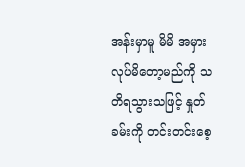အန်းမှာမူ မိမိ အမှားလုပ်မိတော့မည်ကို သတိရသွားသဖြင့် နှုတ်ခမ်းကို တင်းတင်းစေ့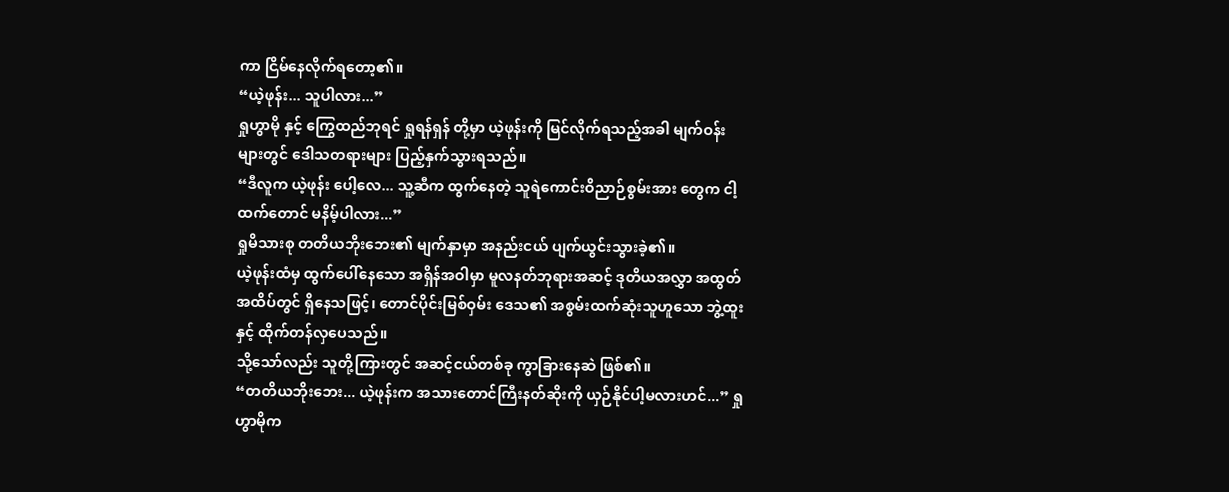ကာ ငြိမ်နေလိုက်ရတော့၏။
“ယဲ့ဖုန်း... သူပါလား...”
ရှုဟွာမို နှင့် ကြွေထည်ဘုရင် ရှုရန်ရှန် တို့မှာ ယဲ့ဖုန်းကို မြင်လိုက်ရသည့်အခါ မျက်ဝန်းများတွင် ဒေါသတရားများ ပြည့်နှက်သွားရသည်။
“ဒီလူက ယဲ့ဖုန်း ပေါ့လေ... သူ့ဆီက ထွက်နေတဲ့ သူရဲကောင်းဝိညာဉ်စွမ်းအား တွေက ငါ့ထက်တောင် မနိမ့်ပါလား...”
ရှုမိသားစု တတိယဘိုးဘေး၏ မျက်နှာမှာ အနည်းငယ် ပျက်ယွင်းသွားခဲ့၏။
ယဲ့ဖုန်းထံမှ ထွက်ပေါ်နေသော အရှိန်အဝါမှာ မူလနတ်ဘုရားအဆင့် ဒုတိယအလွှာ အထွတ်အထိပ်တွင် ရှိနေသဖြင့်၊ တောင်ပိုင်းမြစ်ဝှမ်း ဒေသ၏ အစွမ်းထက်ဆုံးသူဟူသော ဘွဲ့ထူးနှင့် ထိုက်တန်လှပေသည်။
သို့သော်လည်း သူတို့ကြားတွင် အဆင့်ငယ်တစ်ခု ကွာခြားနေဆဲ ဖြစ်၏။
“တတိယဘိုးဘေး... ယဲ့ဖုန်းက အသားတောင်ကြီးနတ်ဆိုးကို ယှဉ်နိုင်ပါ့မလားဟင်...” ရှုဟွာမိုက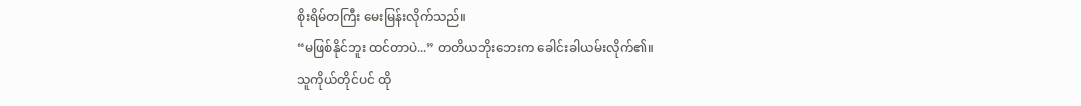စိုးရိမ်တကြီး မေးမြန်းလိုက်သည်။
“မဖြစ်နိုင်ဘူး ထင်တာပဲ...” တတိယဘိုးဘေးက ခေါင်းခါယမ်းလိုက်၏။
သူကိုယ်တိုင်ပင် ထို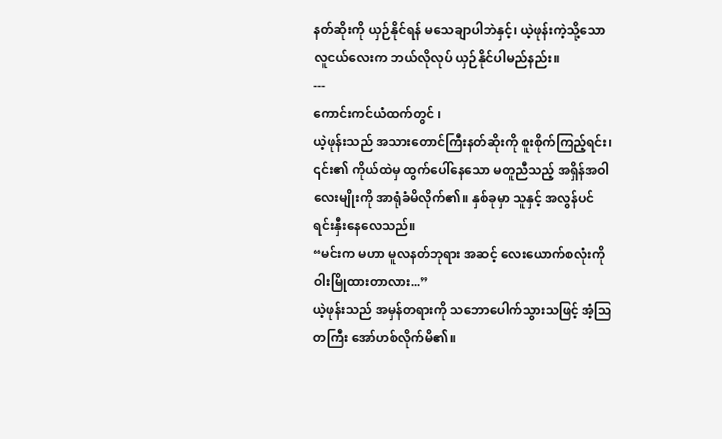နတ်ဆိုးကို ယှဉ်နိုင်ရန် မသေချာပါဘဲနှင့်၊ ယဲ့ဖုန်းကဲ့သို့သော လူငယ်လေးက ဘယ်လိုလုပ် ယှဉ်နိုင်ပါမည်နည်း။
---
ကောင်းကင်ယံထက်တွင် ၊
ယဲ့ဖုန်းသည် အသားတောင်ကြီးနတ်ဆိုးကို စူးစိုက်ကြည့်ရင်း၊ ၎င်း၏ ကိုယ်ထဲမှ ထွက်ပေါ်နေသော မတူညီသည့် အရှိန်အဝါ လေးမျိုးကို အာရုံခံမိလိုက်၏။ နှစ်ခုမှာ သူနှင့် အလွန်ပင် ရင်းနှီးနေလေသည်။
“မင်းက မဟာ မူလနတ်ဘုရား အဆင့် လေးယောက်စလုံးကို ဝါးမြိုထားတာလား...”
ယဲ့ဖုန်းသည် အမှန်တရားကို သဘောပေါက်သွားသဖြင့် အံ့သြတကြီး အော်ဟစ်လိုက်မိ၏။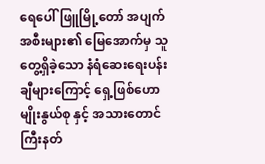ရေပေါ်ဖြူမြို့တော် အပျက်အစီးများ၏ မြေအောက်မှ သူတွေ့ရှိခဲ့သော နံရံဆေးရေးပန်းချီများကြောင့် ရှေ့ဖြစ်ဟောမျိုးနွယ်စု နှင့် အသားတောင်ကြီးနတ်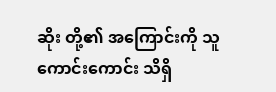ဆိုး တို့၏ အကြောင်းကို သူ ကောင်းကောင်း သိရှိ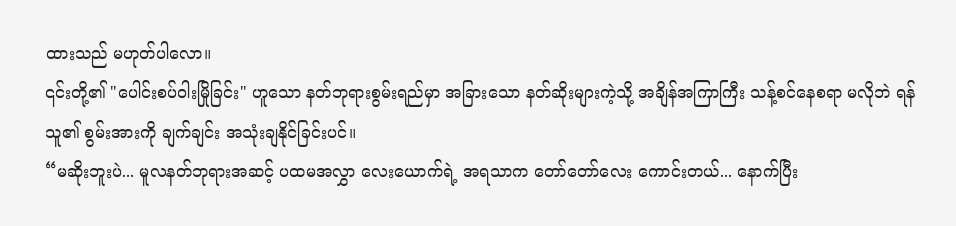ထားသည် မဟုတ်ပါလော။
၎င်းတို့၏ "ပေါင်းစပ်ဝါးမြိုခြင်း" ဟူသော နတ်ဘုရားစွမ်းရည်မှာ အခြားသော နတ်ဆိုးများကဲ့သို့ အချိန်အကြာကြီး သန့်စင်နေစရာ မလိုဘဲ ရန်သူ၏ စွမ်းအားကို ချက်ချင်း အသုံးချနိုင်ခြင်းပင်။
“မဆိုးဘူးပဲ... မူလနတ်ဘုရားအဆင့် ပထမအလွှာ လေးယောက်ရဲ့ အရသာက တော်တော်လေး ကောင်းတယ်... နောက်ပြီး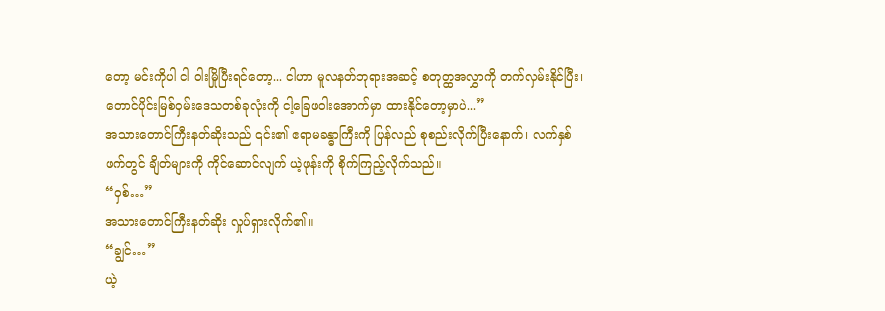တော့ မင်းကိုပါ ငါ ဝါးမြိုပြီးရင်တော့... ငါဟာ မူလနတ်ဘုရားအဆင့် စတုတ္ထအလွှာကို တက်လှမ်းနိုင်ပြီး၊ တောင်ပိုင်းမြစ်ဝှမ်းဒေသတစ်ခုလုံးကို ငါ့ခြေဖဝါးအောက်မှာ ထားနိုင်တော့မှာပဲ...”
အသားတောင်ကြီးနတ်ဆိုးသည် ၎င်း၏ ဧရာမခန္ဓာကြီးကို ပြန်လည် စုစည်းလိုက်ပြီးနောက်၊ လက်နှစ်ဖက်တွင် ချိတ်များကို ကိုင်ဆောင်လျက် ယဲ့ဖုန်းကို စိုက်ကြည့်လိုက်သည်။
“ဝှစ်…”
အသားတောင်ကြီးနတ်ဆိုး လှုပ်ရှားလိုက်၏။
“ချွင်…”
ယဲ့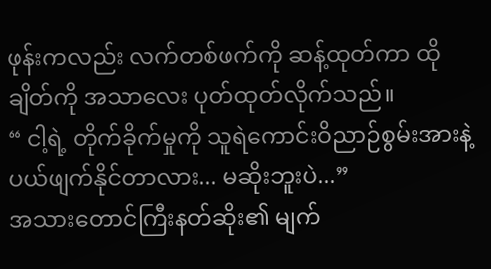ဖုန်းကလည်း လက်တစ်ဖက်ကို ဆန့်ထုတ်ကာ ထိုချိတ်ကို အသာလေး ပုတ်ထုတ်လိုက်သည်။
“ ငါ့ရဲ့ တိုက်ခိုက်မှုကို သူရဲကောင်းဝိညာဉ်စွမ်းအားနဲ့ ပယ်ဖျက်နိုင်တာလား... မဆိုးဘူးပဲ...”
အသားတောင်ကြီးနတ်ဆိုး၏ မျက်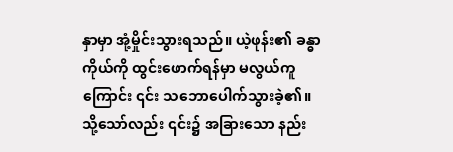နှာမှာ အုံ့မှိုင်းသွားရသည်။ ယဲ့ဖုန်း၏ ခန္ဓာကိုယ်ကို ထွင်းဖောက်ရန်မှာ မလွယ်ကူကြောင်း ၎င်း သဘောပေါက်သွားခဲ့၏။ သို့သော်လည်း ၎င်း၌ အခြားသော နည်း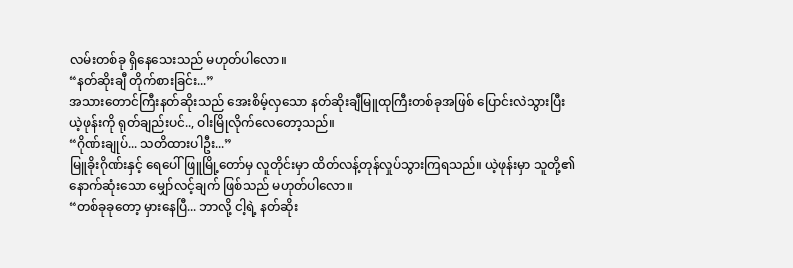လမ်းတစ်ခု ရှိနေသေးသည် မဟုတ်ပါလော။
“နတ်ဆိုးချီ တိုက်စားခြင်း...”
အသားတောင်ကြီးနတ်ဆိုးသည် အေးစိမ့်လှသော နတ်ဆိုးချီမြူထုကြီးတစ်ခုအဖြစ် ပြောင်းလဲသွားပြီး ယဲ့ဖုန်းကို ရုတ်ချည်းပင်.., ဝါးမြိုလိုက်လေတော့သည်။
“ဂိုဏ်းချုပ်... သတိထားပါဦး...”
မြူခိုးဂိုဏ်းနှင့် ရေပေါ်ဖြူမြို့တော်မှ လူတိုင်းမှာ ထိတ်လန့်တုန်လှုပ်သွားကြရသည်။ ယဲ့ဖုန်းမှာ သူတို့၏ နောက်ဆုံးသော မျှော်လင့်ချက် ဖြစ်သည် မဟုတ်ပါလော။
“တစ်ခုခုတော့ မှားနေပြီ... ဘာလို့ ငါ့ရဲ့ နတ်ဆိုး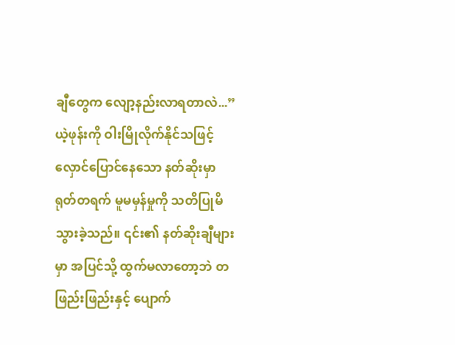ချီတွေက လျော့နည်းလာရတာလဲ...”
ယဲ့ဖုန်းကို ဝါးမြိုလိုက်နိုင်သဖြင့် လှောင်ပြောင်နေသော နတ်ဆိုးမှာ ရုတ်တရက် မူမမှန်မှုကို သတိပြုမိသွားခဲ့သည်။ ၎င်း၏ နတ်ဆိုးချီများမှာ အပြင်သို့ ထွက်မလာတော့ဘဲ တဖြည်းဖြည်းနှင့် ပျောက်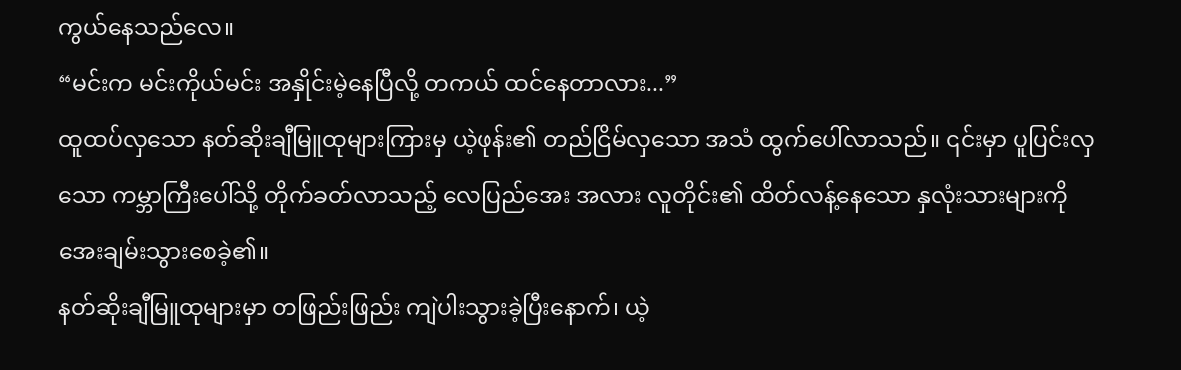ကွယ်နေသည်လေ။
“မင်းက မင်းကိုယ်မင်း အနှိုင်းမဲ့နေပြီလို့ တကယ် ထင်နေတာလား...”
ထူထပ်လှသော နတ်ဆိုးချီမြူထုများကြားမှ ယဲ့ဖုန်း၏ တည်ငြိမ်လှသော အသံ ထွက်ပေါ်လာသည်။ ၎င်းမှာ ပူပြင်းလှသော ကမ္ဘာကြီးပေါ်သို့ တိုက်ခတ်လာသည့် လေပြည်အေး အလား လူတိုင်း၏ ထိတ်လန့်နေသော နှလုံးသားများကို အေးချမ်းသွားစေခဲ့၏။
နတ်ဆိုးချီမြူထုများမှာ တဖြည်းဖြည်း ကျဲပါးသွားခဲ့ပြီးနောက်၊ ယဲ့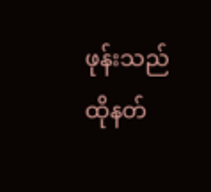ဖုန်းသည် ထိုနတ်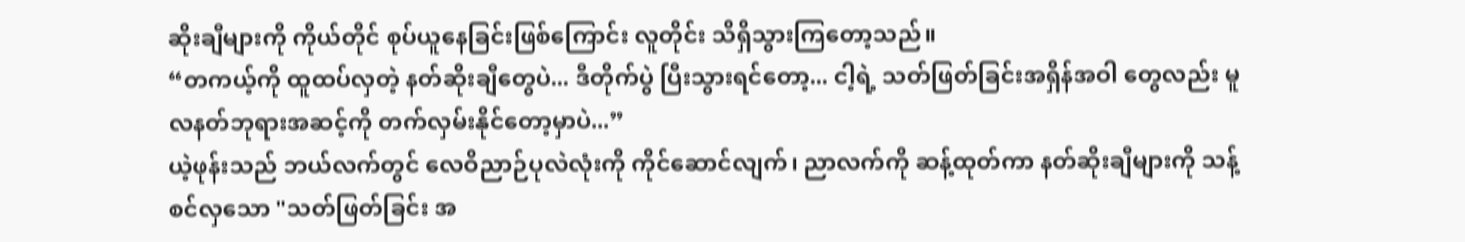ဆိုးချီများကို ကိုယ်တိုင် စုပ်ယူနေခြင်းဖြစ်ကြောင်း လူတိုင်း သိရှိသွားကြတော့သည်။
“တကယ့်ကို ထူထပ်လှတဲ့ နတ်ဆိုးချီတွေပဲ... ဒီတိုက်ပွဲ ပြီးသွားရင်တော့... ငါ့ရဲ့ သတ်ဖြတ်ခြင်းအရှိန်အဝါ တွေလည်း မူလနတ်ဘုရားအဆင့်ကို တက်လှမ်းနိုင်တော့မှာပဲ...”
ယဲ့ဖုန်းသည် ဘယ်လက်တွင် လေဝိညာဉ်ပုလဲလုံးကို ကိုင်ဆောင်လျက်၊ ညာလက်ကို ဆန့်ထုတ်ကာ နတ်ဆိုးချီများကို သန့်စင်လှသော "သတ်ဖြတ်ခြင်း အ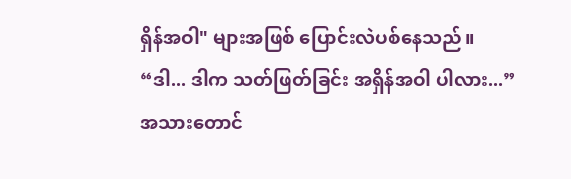ရှိန်အဝါ" များအဖြစ် ပြောင်းလဲပစ်နေသည်။
“ဒါ... ဒါက သတ်ဖြတ်ခြင်း အရှိန်အဝါ ပါလား...”
အသားတောင်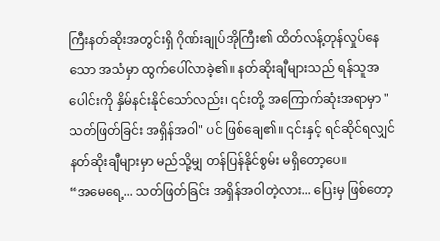ကြီးနတ်ဆိုးအတွင်းရှိ ဂိုဏ်းချုပ်အိုကြီး၏ ထိတ်လန့်တုန်လှုပ်နေသော အသံမှာ ထွက်ပေါ်လာခဲ့၏။ နတ်ဆိုးချီများသည် ရန်သူအပေါင်းကို နှိမ်နင်းနိုင်သော်လည်း၊ ၎င်းတို့ အကြောက်ဆုံးအရာမှာ "သတ်ဖြတ်ခြင်း အရှိန်အဝါ" ပင် ဖြစ်ချေ၏။ ၎င်းနှင့် ရင်ဆိုင်ရလျှင် နတ်ဆိုးချီများမှာ မည်သို့မျှ တန်ပြန်နိုင်စွမ်း မရှိတော့ပေ။
“အမေရေ့... သတ်ဖြတ်ခြင်း အရှိန်အဝါတဲ့လား... ပြေးမှ ဖြစ်တော့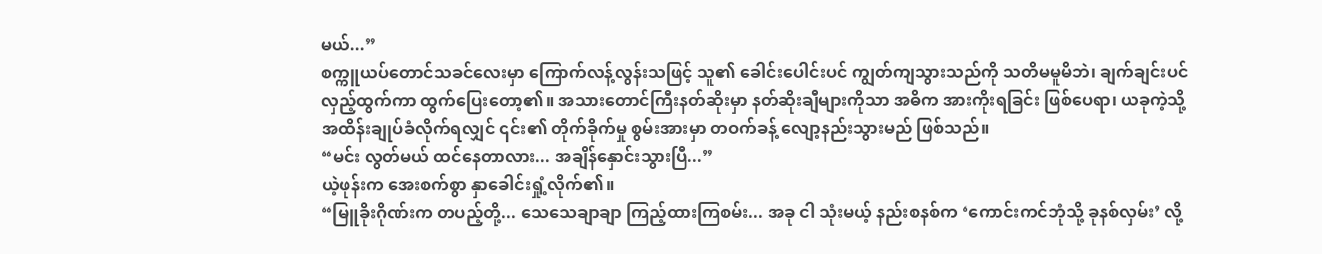မယ်...”
စက္ကူယပ်တောင်သခင်လေးမှာ ကြောက်လန့်လွန်းသဖြင့် သူ၏ ခေါင်းပေါင်းပင် ကျွတ်ကျသွားသည်ကို သတိမမူမိဘဲ၊ ချက်ချင်းပင် လှည့်ထွက်ကာ ထွက်ပြေးတော့၏။ အသားတောင်ကြီးနတ်ဆိုးမှာ နတ်ဆိုးချီများကိုသာ အဓိက အားကိုးရခြင်း ဖြစ်ပေရာ၊ ယခုကဲ့သို့ အထိန်းချုပ်ခံလိုက်ရလျှင် ၎င်း၏ တိုက်ခိုက်မှု စွမ်းအားမှာ တဝက်ခန့် လျော့နည်းသွားမည် ဖြစ်သည်။
“မင်း လွတ်မယ် ထင်နေတာလား... အချိန်နှောင်းသွားပြီ...”
ယဲ့ဖုန်းက အေးစက်စွာ နှာခေါင်းရှုံ့လိုက်၏။
“မြူခိုးဂိုဏ်းက တပည့်တို့... သေသေချာချာ ကြည့်ထားကြစမ်း... အခု ငါ သုံးမယ့် နည်းစနစ်က ‘ကောင်းကင်ဘုံသို့ ခုနစ်လှမ်း’ လို့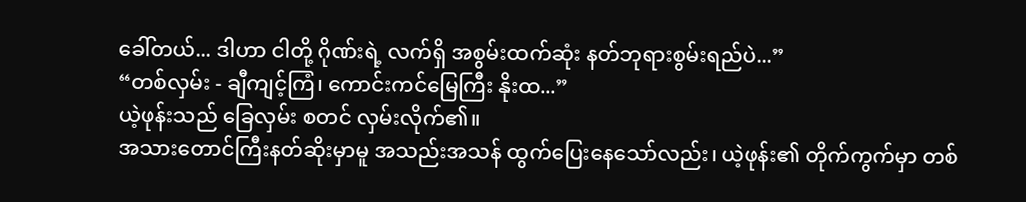ခေါ်တယ်... ဒါဟာ ငါတို့ ဂိုဏ်းရဲ့ လက်ရှိ အစွမ်းထက်ဆုံး နတ်ဘုရားစွမ်းရည်ပဲ...”
“တစ်လှမ်း - ချီကျင့်ကြံ၊ ကောင်းကင်မြေကြီး နိုးထ...”
ယဲ့ဖုန်းသည် ခြေလှမ်း စတင် လှမ်းလိုက်၏။
အသားတောင်ကြီးနတ်ဆိုးမှာမူ အသည်းအသန် ထွက်ပြေးနေသော်လည်း၊ ယဲ့ဖုန်း၏ တိုက်ကွက်မှာ တစ်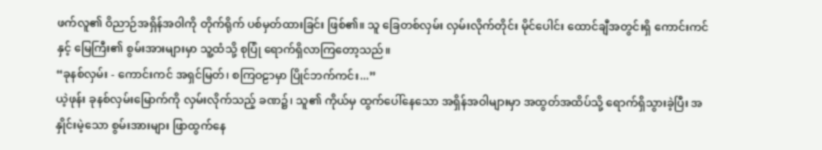ဖက်လူ၏ ဝိညာဉ်အရှိန်အဝါကို တိုက်ရိုက် ပစ်မှတ်ထားခြင်း ဖြစ်၏။ သူ ခြေတစ်လှမ်း လှမ်းလိုက်တိုင်း မိုင်ပေါင်း ထောင်ချီအတွင်းရှိ ကောင်းကင်နှင့် မြေကြီး၏ စွမ်းအားများမှာ သူ့ထံသို့ စုပြုံ ရောက်ရှိလာကြတော့သည်။
“ခုနစ်လှမ်း - ကောင်းကင် အရှင်မြတ်၊ စကြဝဠာမှာ ပြိုင်ဘက်ကင်း...”
ယဲ့ဖုန်း ခုနစ်လှမ်းမြောက်ကို လှမ်းလိုက်သည့် ခဏ၌၊ သူ၏ ကိုယ်မှ ထွက်ပေါ်နေသော အရှိန်အဝါများမှာ အထွတ်အထိပ်သို့ ရောက်ရှိသွားခဲ့ပြီး အနှိုင်းမဲ့သော စွမ်းအားများ ဖြာထွက်နေ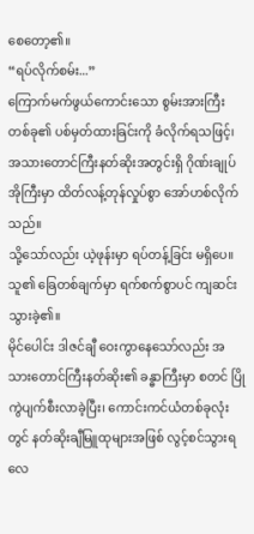စေတော့၏။
“ရပ်လိုက်စမ်း...”
ကြောက်မက်ဖွယ်ကောင်းသော စွမ်းအားကြီး တစ်ခု၏ ပစ်မှတ်ထားခြင်းကို ခံလိုက်ရသဖြင့်၊ အသားတောင်ကြီးနတ်ဆိုးအတွင်းရှိ ဂိုဏ်းချုပ်အိုကြီးမှာ ထိတ်လန့်တုန်လှုပ်စွာ အော်ဟစ်လိုက်သည်။
သို့သော်လည်း ယဲ့ဖုန်းမှာ ရပ်တန့်ခြင်း မရှိပေ။
သူ၏ ခြေတစ်ချက်မှာ ရက်စက်စွာပင် ကျဆင်းသွားခဲ့၏။
မိုင်ပေါင်း ဒါဇင်ချီ ဝေးကွာနေသော်လည်း အသားတောင်ကြီးနတ်ဆိုး၏ ခန္ဓာကြီးမှာ စတင် ပြိုကွဲပျက်စီးလာခဲ့ပြီး၊ ကောင်းကင်ယံတစ်ခုလုံးတွင် နတ်ဆိုးချီမြူထုများအဖြစ် လွင့်စင်သွားရလေ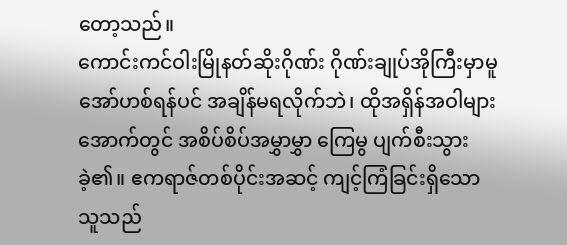တော့သည်။
ကောင်းကင်ဝါးမြိုနတ်ဆိုးဂိုဏ်း ဂိုဏ်းချုပ်အိုကြီးမှာမူ အော်ဟစ်ရန်ပင် အချိန်မရလိုက်ဘဲ၊ ထိုအရှိန်အဝါများအောက်တွင် အစိပ်စိပ်အမွှာမွှာ ကြေမွ ပျက်စီးသွားခဲ့၏။ ဧကရာဇ်တစ်ပိုင်းအဆင့် ကျင့်ကြံခြင်းရှိသော သူသည်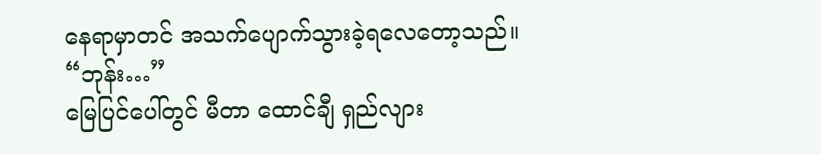နေရာမှာတင် အသက်ပျောက်သွားခဲ့ရလေတော့သည်။
“ဘုန်း…”
မြေပြင်ပေါ်တွင် မီတာ ထောင်ချီ ရှည်လျား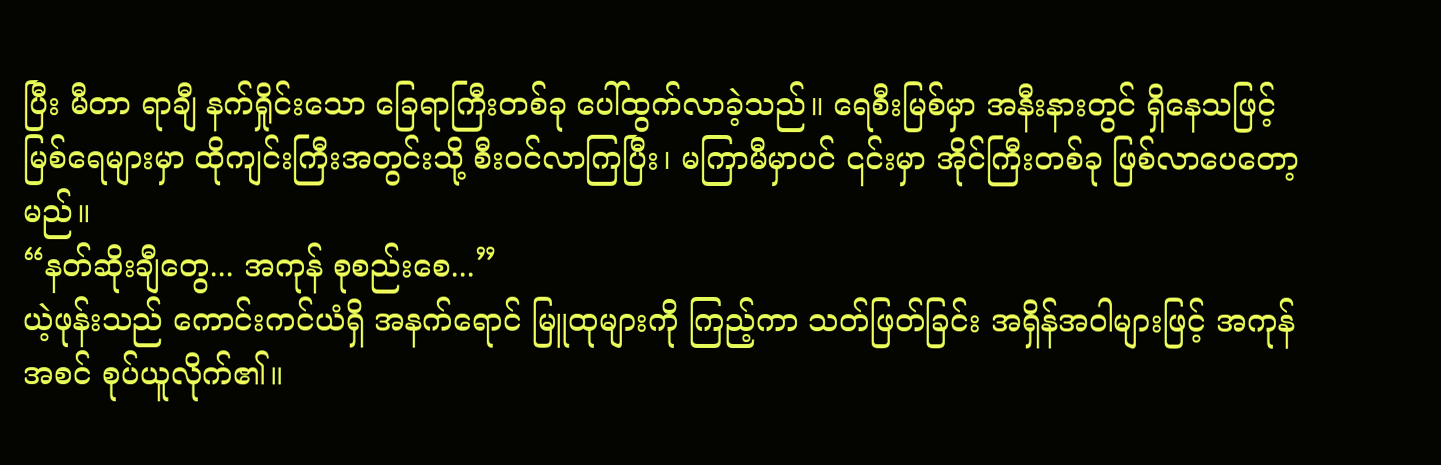ပြီး မီတာ ရာချီ နက်ရှိုင်းသော ခြေရာကြီးတစ်ခု ပေါ်ထွက်လာခဲ့သည်။ ရေစီးမြစ်မှာ အနီးနားတွင် ရှိနေသဖြင့် မြစ်ရေများမှာ ထိုကျင်းကြီးအတွင်းသို့ စီးဝင်လာကြပြီး၊ မကြာမီမှာပင် ၎င်းမှာ အိုင်ကြီးတစ်ခု ဖြစ်လာပေတော့မည်။
“နတ်ဆိုးချီတွေ... အကုန် စုစည်းစေ...”
ယဲ့ဖုန်းသည် ကောင်းကင်ယံရှိ အနက်ရောင် မြူထုများကို ကြည့်ကာ သတ်ဖြတ်ခြင်း အရှိန်အဝါများဖြင့် အကုန်အစင် စုပ်ယူလိုက်၏။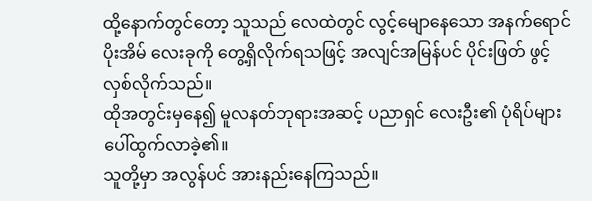ထို့နောက်တွင်တော့ သူသည် လေထဲတွင် လွင့်မျောနေသော အနက်ရောင် ပိုးအိမ် လေးခုကို တွေ့ရှိလိုက်ရသဖြင့် အလျင်အမြန်ပင် ပိုင်းဖြတ် ဖွင့်လှစ်လိုက်သည်။
ထိုအတွင်းမှနေ၍ မူလနတ်ဘုရားအဆင့် ပညာရှင် လေးဦး၏ ပုံရိပ်များ ပေါ်ထွက်လာခဲ့၏။
သူတို့မှာ အလွန်ပင် အားနည်းနေကြသည်။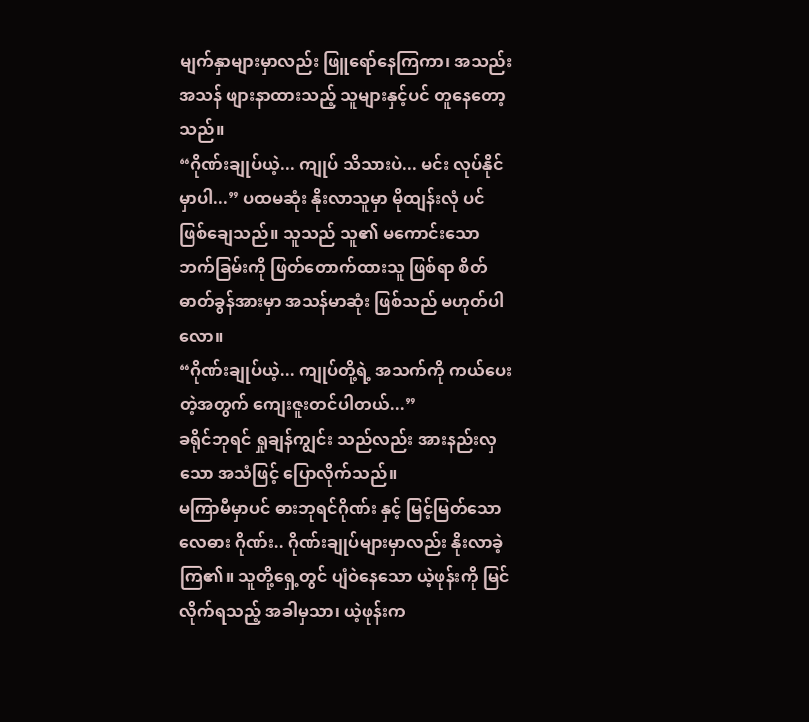မျက်နှာများမှာလည်း ဖြူရော်နေကြကာ၊ အသည်းအသန် ဖျားနာထားသည့် သူများနှင့်ပင် တူနေတော့သည်။
“ဂိုဏ်းချုပ်ယဲ့... ကျုပ် သိသားပဲ... မင်း လုပ်နိုင်မှာပါ...” ပထမဆုံး နိုးလာသူမှာ မိုထျန်းလုံ ပင် ဖြစ်ချေသည်။ သူသည် သူ၏ မကောင်းသော ဘက်ခြမ်းကို ဖြတ်တောက်ထားသူ ဖြစ်ရာ စိတ်ဓာတ်ခွန်အားမှာ အသန်မာဆုံး ဖြစ်သည် မဟုတ်ပါလော။
“ဂိုဏ်းချုပ်ယဲ့... ကျုပ်တို့ရဲ့ အသက်ကို ကယ်ပေးတဲ့အတွက် ကျေးဇူးတင်ပါတယ်...”
ခရိုင်ဘုရင် ရှုချန်ကျွင်း သည်လည်း အားနည်းလှသော အသံဖြင့် ပြောလိုက်သည်။
မကြာမီမှာပင် ဓားဘုရင်ဂိုဏ်း နှင့် မြင့်မြတ်သော လေဓား ဂိုဏ်း.. ဂိုဏ်းချုပ်များမှာလည်း နိုးလာခဲ့ကြ၏။ သူတို့ရှေ့တွင် ပျံဝဲနေသော ယဲ့ဖုန်းကို မြင်လိုက်ရသည့် အခါမှသာ၊ ယဲ့ဖုန်းက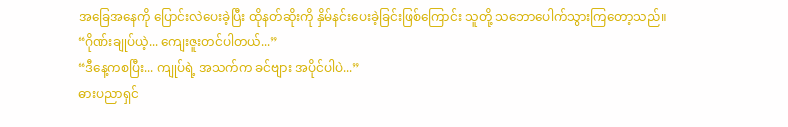အခြေအနေကို ပြောင်းလဲပေးခဲ့ပြီး ထိုနတ်ဆိုးကို နှိမ်နင်းပေးခဲ့ခြင်းဖြစ်ကြောင်း သူတို့ သဘောပေါက်သွားကြတော့သည်။
“ဂိုဏ်းချုပ်ယဲ့... ကျေးဇူးတင်ပါတယ်...”
“ဒီနေ့ကစပြီး... ကျုပ်ရဲ့ အသက်က ခင်ဗျား အပိုင်ပါပဲ...”
ဓားပညာရှင်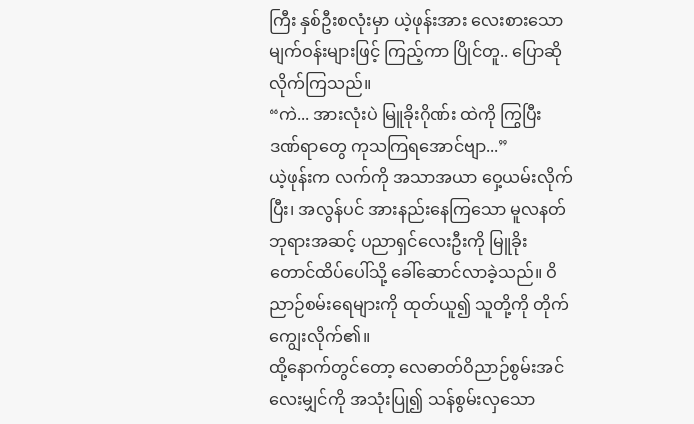ကြီး နှစ်ဦးစလုံးမှာ ယဲ့ဖုန်းအား လေးစားသော မျက်ဝန်းများဖြင့် ကြည့်ကာ ပြိုင်တူ.. ပြောဆိုလိုက်ကြသည်။
“ကဲ... အားလုံးပဲ မြူခိုးဂိုဏ်း ထဲကို ကြွပြီး ဒဏ်ရာတွေ ကုသကြရအောင်ဗျာ...”
ယဲ့ဖုန်းက လက်ကို အသာအယာ ဝှေ့ယမ်းလိုက်ပြီး၊ အလွန်ပင် အားနည်းနေကြသော မူလနတ်ဘုရားအဆင့် ပညာရှင်လေးဦးကို မြူခိုးတောင်ထိပ်ပေါ်သို့ ခေါ်ဆောင်လာခဲ့သည်။ ဝိညာဉ်စမ်းရေများကို ထုတ်ယူ၍ သူတို့ကို တိုက်ကျွေးလိုက်၏။
ထို့နောက်တွင်တော့ လေဓာတ်ဝိညာဉ်စွမ်းအင် လေးမျှင်ကို အသုံးပြု၍ သန်စွမ်းလှသော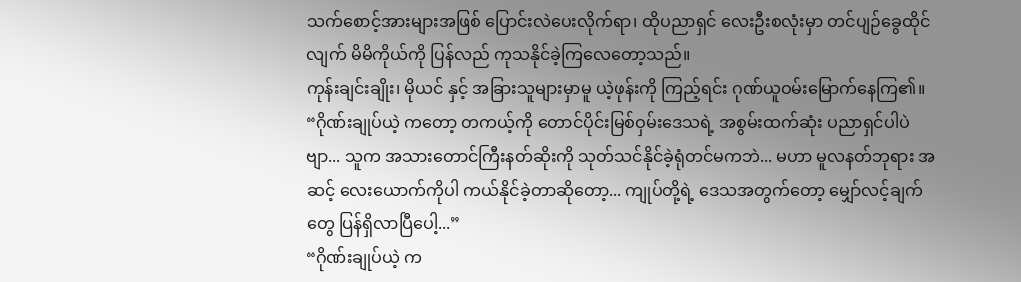သက်စောင့်အားများအဖြစ် ပြောင်းလဲပေးလိုက်ရာ၊ ထိုပညာရှင် လေးဦးစလုံးမှာ တင်ပျဉ်ခွေထိုင်လျက် မိမိကိုယ်ကို ပြန်လည် ကုသနိုင်ခဲ့ကြလေတော့သည်။
ကုန်းချင်းချိုး၊ မိုယင် နှင့် အခြားသူများမှာမူ ယဲ့ဖုန်းကို ကြည့်ရင်း ဂုဏ်ယူဝမ်းမြောက်နေကြ၏။
“ဂိုဏ်းချုပ်ယဲ့ ကတော့ တကယ့်ကို တောင်ပိုင်းမြစ်ဝှမ်းဒေသရဲ့ အစွမ်းထက်ဆုံး ပညာရှင်ပါပဲဗျာ... သူက အသားတောင်ကြီးနတ်ဆိုးကို သုတ်သင်နိုင်ခဲ့ရုံတင်မကဘဲ... မဟာ မူလနတ်ဘုရား အဆင့် လေးယောက်ကိုပါ ကယ်နိုင်ခဲ့တာဆိုတော့... ကျုပ်တို့ရဲ့ ဒေသအတွက်တော့ မျှော်လင့်ချက်တွေ ပြန်ရှိလာပြီပေါ့...”
“ဂိုဏ်းချုပ်ယဲ့ က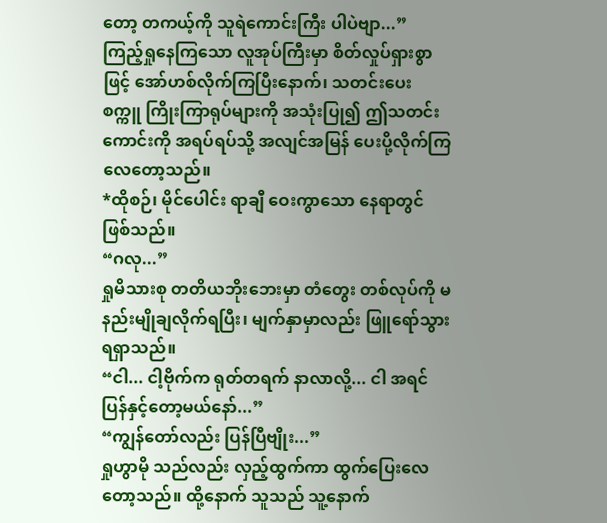တော့ တကယ့်ကို သူရဲကောင်းကြီး ပါပဲဗျာ...”
ကြည့်ရှုနေကြသော လူအုပ်ကြီးမှာ စိတ်လှုပ်ရှားစွာဖြင့် အော်ဟစ်လိုက်ကြပြီးနောက်၊ သတင်းပေး စက္ကူ ကြိုးကြာရုပ်များကို အသုံးပြု၍ ဤသတင်းကောင်းကို အရပ်ရပ်သို့ အလျင်အမြန် ပေးပို့လိုက်ကြလေတော့သည်။
*ထိုစဉ်၊ မိုင်ပေါင်း ရာချီ ဝေးကွာသော နေရာတွင် ဖြစ်သည်။
“ဂလု...”
ရှုမိသားစု တတိယဘိုးဘေးမှာ တံတွေး တစ်လုပ်ကို မနည်းမျိုချလိုက်ရပြီး၊ မျက်နှာမှာလည်း ဖြူရော်သွားရရှာသည်။
“ငါ... ငါ့ဗိုက်က ရုတ်တရက် နာလာလို့... ငါ အရင် ပြန်နှင့်တော့မယ်နော်...”
“ကျွန်တော်လည်း ပြန်ပြီဗျိုး...”
ရှုဟွာမို သည်လည်း လှည့်ထွက်ကာ ထွက်ပြေးလေတော့သည်။ ထို့နောက် သူသည် သူ့နောက်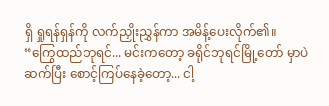ရှိ ရှုရန်ရှန်ကို လက်ညှိုးညွှန်ကာ အမိန့်ပေးလိုက်၏။
“ကြွေထည်ဘုရင်... မင်းကတော့ ခရိုင်ဘုရင်မြို့တော် မှာပဲ ဆက်ပြီး စောင့်ကြပ်နေခဲ့တော့... ငါ့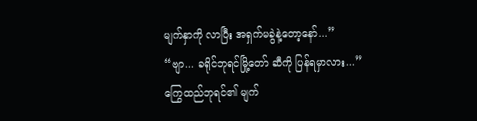မျက်နှာကို လာပြီး အရှက်မခွဲနဲ့တော့နော်...”
“ဗျာ... ခရိုင်ဘုရင်မြို့တော် ဆီကို ပြန်ရမှာလား...”
ကြွေထည်ဘုရင်၏ မျက်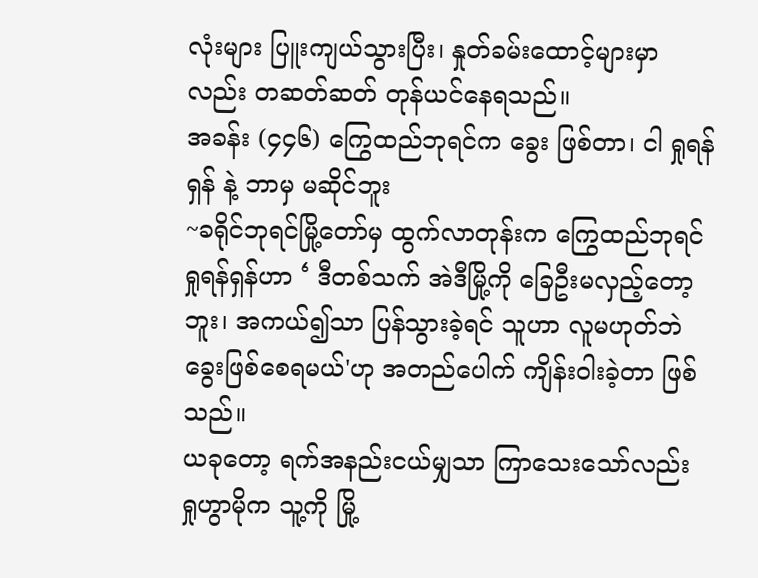လုံးများ ပြူးကျယ်သွားပြီး၊ နှုတ်ခမ်းထောင့်များမှာလည်း တဆတ်ဆတ် တုန်ယင်နေရသည်။
အခန်း (၄၄၆) ကြွေထည်ဘုရင်က ခွေး ဖြစ်တာ၊ ငါ ရှုရန်ရှန် နဲ့ ဘာမှ မဆိုင်ဘူး
~ခရိုင်ဘုရင်မြို့တော်မှ ထွက်လာတုန်းက ကြွေထည်ဘုရင် ရှုရန်ရှန်ဟာ ‘ ဒီတစ်သက် အဲဒီမြို့ကို ခြေဦးမလှည့်တော့ဘူး၊ အကယ်၍သာ ပြန်သွားခဲ့ရင် သူဟာ လူမဟုတ်ဘဲ ခွေးဖြစ်စေရမယ်'ဟု အတည်ပေါက် ကျိန်းဝါးခဲ့တာ ဖြစ်သည်။
ယခုတော့ ရက်အနည်းငယ်မျှသာ ကြာသေးသော်လည်း ရှုဟွာမိုက သူ့ကို မြို့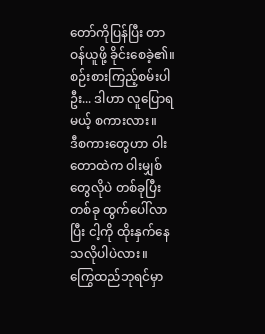တော်ကိုပြန်ပြီး တာဝန်ယူဖို့ ခိုင်းစေခဲ့၏။
စဉ်းစားကြည့်စမ်းပါဦး... ဒါဟာ လူပြောရမယ့် စကားလား။
ဒီစကားတွေဟာ ဝါးတောထဲက ဝါးမျှစ်တွေလိုပဲ တစ်ခုပြီးတစ်ခု ထွက်ပေါ်လာပြီး ငါ့ကို ထိုးနှက်နေသလိုပါပဲလား။
ကြွေထည်ဘုရင်မှာ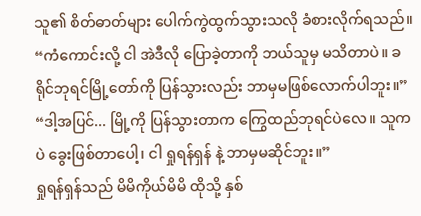သူ၏ စိတ်ဓာတ်များ ပေါက်ကွဲထွက်သွားသလို ခံစားလိုက်ရသည်။
“ကံကောင်းလို့ ငါ အဲဒီလို ပြောခဲ့တာကို ဘယ်သူမှ မသိတာပဲ။ ခရိုင်ဘုရင်မြို့တော်ကို ပြန်သွားလည်း ဘာမှမဖြစ်လောက်ပါဘူး။”
“ဒါ့အပြင်... မြို့ကို ပြန်သွားတာက ကြွေထည်ဘုရင်ပဲလေ။ သူကပဲ ခွေးဖြစ်တာပေါ့၊ ငါ ရှုရန်ရှန် နဲ့ ဘာမှမဆိုင်ဘူး။”
ရှုရန်ရှန်သည် မိမိကိုယ်မိမိ ထိုသို့ နှစ်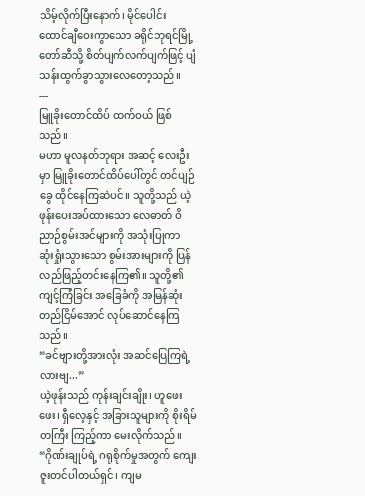သိမ့်လိုက်ပြီးနောက်၊ မိုင်ပေါင်း ထောင်ချီဝေးကွာသော ခရိုင်ဘုရင်မြို့တော်ဆီသို့ စိတ်ပျက်လက်ပျက်ဖြင့် ပျံသန်းထွက်ခွာသွားလေတော့သည်။
---
မြူခိုးတောင်ထိပ် ထက်ဝယ် ဖြစ်သည်။
မဟာ မူလနတ်ဘုရား အဆင့် လေးဦးမှာ မြူခိုးတောင်ထိပ်ပေါ်တွင် တင်ပျဉ်ခွေ ထိုင်နေကြဆဲပင်။ သူတို့သည် ယဲ့ဖုန်းပေးအပ်ထားသော လေဓာတ် ဝိညာဉ်စွမ်းအင်များကို အသုံးပြုကာ ဆုံးရှုံးသွားသော စွမ်းအားများကို ပြန်လည်ဖြည့်တင်းနေကြ၏။ သူတို့၏ ကျင့်ကြံခြင်း အခြေခံကို အမြန်ဆုံး တည်ငြိမ်အောင် လုပ်ဆောင်နေကြသည်။
“ခင်ဗျားတို့အားလုံး အဆင်ပြေကြရဲ့လားဗျ...”
ယဲ့ဖုန်းသည် ကုန်းချင်းချိုး၊ ဟူဖေးဖေး၊ ရှီလေ့နှင့် အခြားသူများကို စိုးရိမ်တကြီး ကြည့်ကာ မေးလိုက်သည်။
“ဂိုဏ်းချုပ်ရဲ့ ဂရုစိုက်မှုအတွက် ကျေးဇူးတင်ပါတယ်ရှင်၊ ကျမ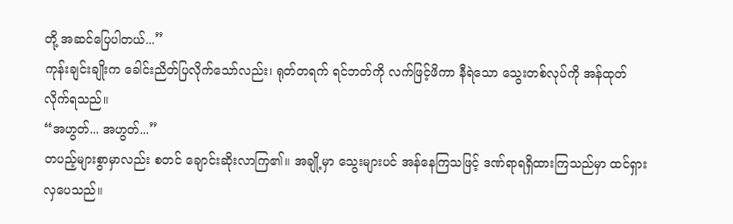တို့ အဆင်ပြေပါတယ်...”
ကုန်းချင်းချိုးက ခေါင်းညိတ်ပြလိုက်သော်လည်း၊ ရုတ်တရက် ရင်ဘတ်ကို လက်ဖြင့်ဖိကာ နီရဲသော သွေးတစ်လုပ်ကို အန်ထုတ်လိုက်ရသည်။
“အဟွတ်... အဟွတ်...”
တပည့်များစွာမှာလည်း စတင် ချောင်းဆိုးလာကြ၏။ အချို့မှာ သွေးများပင် အန်နေကြသဖြင့် ဒဏ်ရာရရှိထားကြသည်မှာ ထင်ရှားလှပေသည်။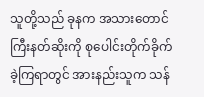သူတို့သည် ခုနက အသားတောင်ကြီးနတ်ဆိုးကို စုပေါင်းတိုက်ခိုက်ခဲ့ကြရာတွင် အားနည်းသူက သန်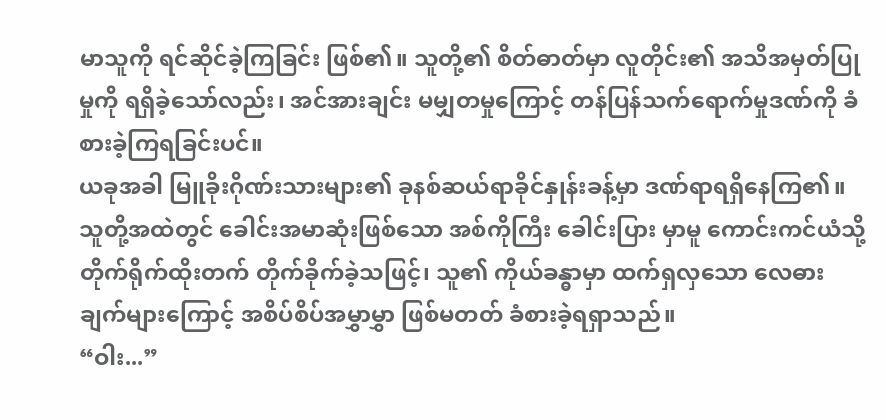မာသူကို ရင်ဆိုင်ခဲ့ကြခြင်း ဖြစ်၏။ သူတို့၏ စိတ်ဓာတ်မှာ လူတိုင်း၏ အသိအမှတ်ပြုမှုကို ရရှိခဲ့သော်လည်း၊ အင်အားချင်း မမျှတမှုကြောင့် တန်ပြန်သက်ရောက်မှုဒဏ်ကို ခံစားခဲ့ကြရခြင်းပင်။
ယခုအခါ မြူခိုးဂိုဏ်းသားများ၏ ခုနစ်ဆယ်ရာခိုင်နှုန်းခန့်မှာ ဒဏ်ရာရရှိနေကြ၏။
သူတို့အထဲတွင် ခေါင်းအမာဆုံးဖြစ်သော အစ်ကိုကြီး ခေါင်းပြား မှာမူ ကောင်းကင်ယံသို့ တိုက်ရိုက်ထိုးတက် တိုက်ခိုက်ခဲ့သဖြင့်၊ သူ၏ ကိုယ်ခန္ဓာမှာ ထက်ရှလှသော လေဓားချက်များကြောင့် အစိပ်စိပ်အမွှာမွှာ ဖြစ်မတတ် ခံစားခဲ့ရရှာသည်။
“ဝါး...”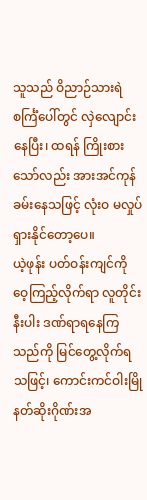သူသည် ဝိညာဉ်သားရဲ စင်္ကြံပေါ်တွင် လှဲလျောင်းနေပြီး၊ ထရန် ကြိုးစားသော်လည်း အားအင်ကုန်ခမ်းနေသဖြင့် လုံးဝ မလှုပ်ရှားနိုင်တော့ပေ။
ယဲ့ဖုန်း ပတ်ဝန်းကျင်ကို ဝေ့ကြည့်လိုက်ရာ လူတိုင်းနီးပါး ဒဏ်ရာရနေကြသည်ကို မြင်တွေ့လိုက်ရသဖြင့်၊ ကောင်းကင်ဝါးမြို နတ်ဆိုးဂိုဏ်းအ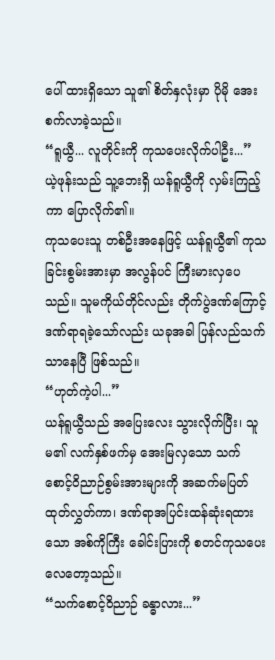ပေါ် ထားရှိသော သူ၏ စိတ်နှလုံးမှာ ပိုမို အေးစက်လာခဲ့သည်။
“ရူယွီ... လူတိုင်းကို ကုသပေးလိုက်ပါဦး...”
ယဲ့ဖုန်းသည် သူ့ဘေးရှိ ယန်ရူယွီကို လှမ်းကြည့်ကာ ပြောလိုက်၏။
ကုသပေးသူ တစ်ဦးအနေဖြင့် ယန်ရူယွီ၏ ကုသခြင်းစွမ်းအားမှာ အလွန်ပင် ကြီးမားလှပေသည်။ သူမကိုယ်တိုင်လည်း တိုက်ပွဲဒဏ်ကြောင့် ဒဏ်ရာရခဲ့သော်လည်း ယခုအခါ ပြန်လည်သက်သာနေပြီ ဖြစ်သည်။
“ဟုတ်ကဲ့ပါ...”
ယန်ရူယွီသည် အပြေးလေး သွားလိုက်ပြီး၊ သူမ၏ လက်နှစ်ဖက်မှ အေးမြလှသော သက်စောင့်ဝိညာဉ်စွမ်းအားများကို အဆက်မပြတ် ထုတ်လွှတ်ကာ၊ ဒဏ်ရာအပြင်းထန်ဆုံးရထားသော အစ်ကိုကြီး ခေါင်းပြားကို စတင်ကုသပေးလေတော့သည်။
“သက်စောင့်ဝိညာဉ် ခန္ဓာလား...”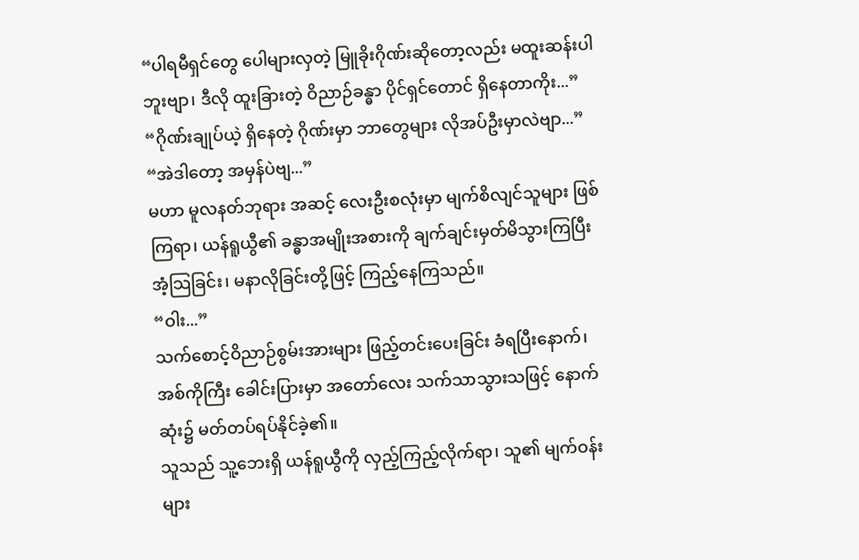“ပါရမီရှင်တွေ ပေါများလှတဲ့ မြူခိုးဂိုဏ်းဆိုတော့လည်း မထူးဆန်းပါဘူးဗျာ၊ ဒီလို ထူးခြားတဲ့ ဝိညာဉ်ခန္ဓာ ပိုင်ရှင်တောင် ရှိနေတာကိုး...”
“ဂိုဏ်းချုပ်ယဲ့ ရှိနေတဲ့ ဂိုဏ်းမှာ ဘာတွေများ လိုအပ်ဦးမှာလဲဗျာ...”
“အဲဒါတော့ အမှန်ပဲဗျ...”
မဟာ မူလနတ်ဘုရား အဆင့် လေးဦးစလုံးမှာ မျက်စိလျင်သူများ ဖြစ်ကြရာ၊ ယန်ရူယွီ၏ ခန္ဓာအမျိုးအစားကို ချက်ချင်းမှတ်မိသွားကြပြီး အံ့သြခြင်း၊ မနာလိုခြင်းတို့ဖြင့် ကြည့်နေကြသည်။
“ဝါး...”
သက်စောင့်ဝိညာဉ်စွမ်းအားများ ဖြည့်တင်းပေးခြင်း ခံရပြီးနောက်၊ အစ်ကိုကြီး ခေါင်းပြားမှာ အတော်လေး သက်သာသွားသဖြင့် နောက်ဆုံး၌ မတ်တပ်ရပ်နိုင်ခဲ့၏။
သူသည် သူ့ဘေးရှိ ယန်ရူယွီကို လှည့်ကြည့်လိုက်ရာ၊ သူ၏ မျက်ဝန်းများ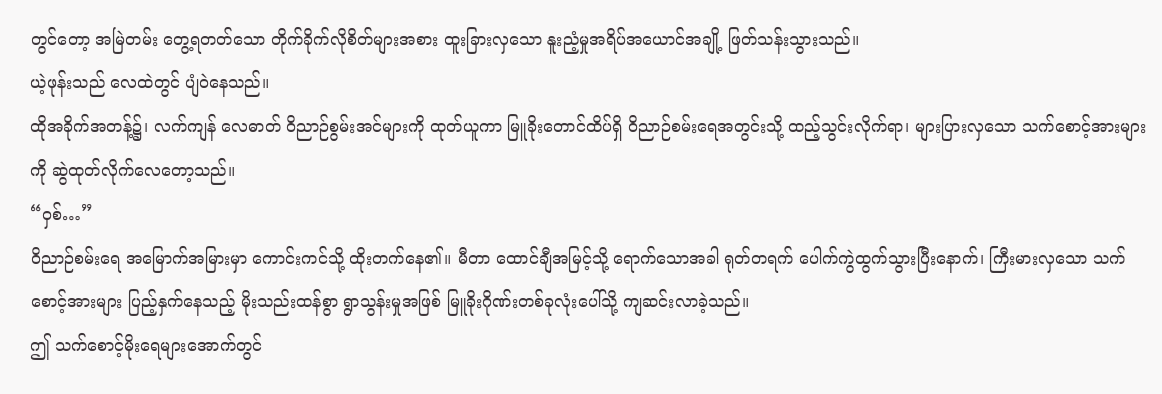တွင်တော့ အမြဲတမ်း တွေ့ရတတ်သော တိုက်ခိုက်လိုစိတ်များအစား ထူးခြားလှသော နူးညံ့မှုအရိပ်အယောင်အချို့ ဖြတ်သန်းသွားသည်။
ယဲ့ဖုန်းသည် လေထဲတွင် ပျံဝဲနေသည်။
ထိုအခိုက်အတန့်၌၊ လက်ကျန် လေဓာတ် ဝိညာဉ်စွမ်းအင်များကို ထုတ်ယူကာ မြူခိုးတောင်ထိပ်ရှိ ဝိညာဉ်စမ်းရေအတွင်းသို့ ထည့်သွင်းလိုက်ရာ၊ များပြားလှသော သက်စောင့်အားများကို ဆွဲထုတ်လိုက်လေတော့သည်။
“ဝှစ်…”
ဝိညာဉ်စမ်းရေ အမြောက်အမြားမှာ ကောင်းကင်သို့ ထိုးတက်နေ၏။ မီတာ ထောင်ချီအမြင့်သို့ ရောက်သောအခါ ရုတ်တရက် ပေါက်ကွဲထွက်သွားပြီးနောက်၊ ကြီးမားလှသော သက်စောင့်အားများ ပြည့်နှက်နေသည့် မိုးသည်းထန်စွာ ရွာသွန်းမှုအဖြစ် မြူခိုးဂိုဏ်းတစ်ခုလုံးပေါ်သို့ ကျဆင်းလာခဲ့သည်။
ဤ သက်စောင့်မိုးရေများအောက်တွင်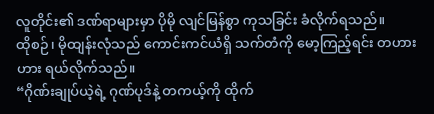လူတိုင်း၏ ဒဏ်ရာများမှာ ပိုမို လျင်မြန်စွာ ကုသခြင်း ခံလိုက်ရသည်။
ထိုစဉ်၊ မိုထျန်းလုံသည် ကောင်းကင်ယံရှိ သက်တံကို မော့ကြည့်ရင်း တဟားဟား ရယ်လိုက်သည်။
“ဂိုဏ်းချုပ်ယဲ့ရဲ့ ဂုဏ်ပုဒ်နဲ့ တကယ့်ကို ထိုက်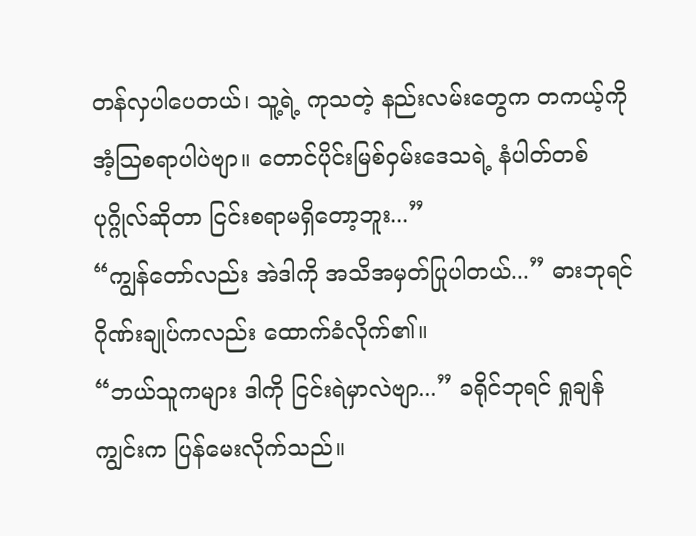တန်လှပါပေတယ်၊ သူ့ရဲ့ ကုသတဲ့ နည်းလမ်းတွေက တကယ့်ကို အံ့သြစရာပါပဲဗျာ။ တောင်ပိုင်းမြစ်ဝှမ်းဒေသရဲ့ နံပါတ်တစ် ပုဂ္ဂိုလ်ဆိုတာ ငြင်းစရာမရှိတော့ဘူး...”
“ကျွန်တော်လည်း အဲဒါကို အသိအမှတ်ပြုပါတယ်...” ဓားဘုရင်ဂိုဏ်းချုပ်ကလည်း ထောက်ခံလိုက်၏။
“ဘယ်သူကများ ဒါကို ငြင်းရဲမှာလဲဗျာ...” ခရိုင်ဘုရင် ရှုချန်ကျွင်းက ပြန်မေးလိုက်သည်။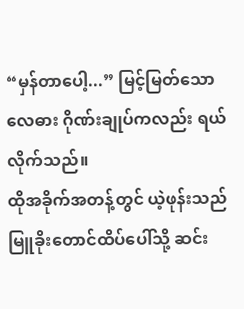“မှန်တာပေါ့...” မြင့်မြတ်သော လေဓား ဂိုဏ်းချုပ်ကလည်း ရယ်လိုက်သည်။
ထိုအခိုက်အတန့်တွင် ယဲ့ဖုန်းသည် မြူခိုးတောင်ထိပ်ပေါ်သို့ ဆင်း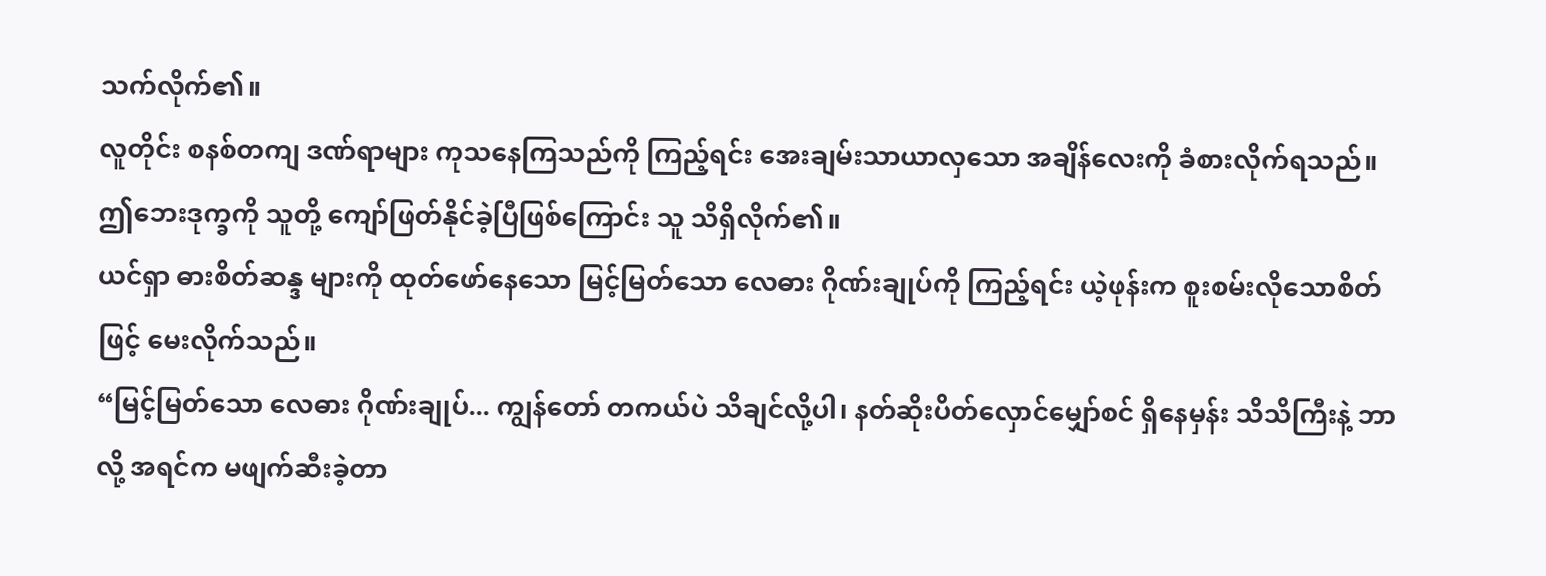သက်လိုက်၏။
လူတိုင်း စနစ်တကျ ဒဏ်ရာများ ကုသနေကြသည်ကို ကြည့်ရင်း အေးချမ်းသာယာလှသော အချိန်လေးကို ခံစားလိုက်ရသည်။
ဤဘေးဒုက္ခကို သူတို့ ကျော်ဖြတ်နိုင်ခဲ့ပြီဖြစ်ကြောင်း သူ သိရှိလိုက်၏။
ယင်ရှာ ဓားစိတ်ဆန္ဒ များကို ထုတ်ဖော်နေသော မြင့်မြတ်သော လေဓား ဂိုဏ်းချုပ်ကို ကြည့်ရင်း ယဲ့ဖုန်းက စူးစမ်းလိုသောစိတ်ဖြင့် မေးလိုက်သည်။
“မြင့်မြတ်သော လေဓား ဂိုဏ်းချုပ်... ကျွန်တော် တကယ်ပဲ သိချင်လို့ပါ၊ နတ်ဆိုးပိတ်လှောင်မျှော်စင် ရှိနေမှန်း သိသိကြီးနဲ့ ဘာလို့ အရင်က မဖျက်ဆီးခဲ့တာ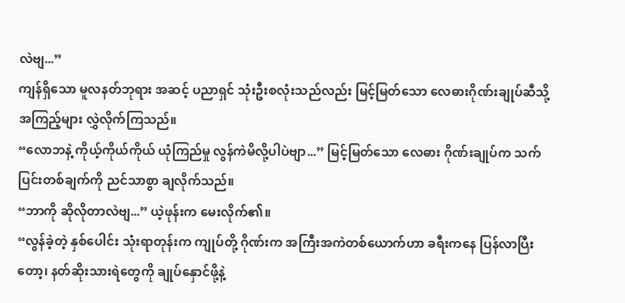လဲဗျ...”
ကျန်ရှိသော မူလနတ်ဘုရား အဆင့် ပညာရှင် သုံးဦးစလုံးသည်လည်း မြင့်မြတ်သော လေဓားဂိုဏ်းချုပ်ဆီသို့ အကြည့်များ လွှဲလိုက်ကြသည်။
“လောဘနဲ့ ကိုယ့်ကိုယ်ကိုယ် ယုံကြည်မှု လွန်ကဲမိလို့ပါပဲဗျာ...” မြင့်မြတ်သော လေဓား ဂိုဏ်းချုပ်က သက်ပြင်းတစ်ချက်ကို ညင်သာစွာ ချလိုက်သည်။
“ဘာကို ဆိုလိုတာလဲဗျ...” ယဲ့ဖုန်းက မေးလိုက်၏။
“လွန်ခဲ့တဲ့ နှစ်ပေါင်း သုံးရာတုန်းက ကျုပ်တို့ ဂိုဏ်းက အကြီးအကဲတစ်ယောက်ဟာ ခရီးကနေ ပြန်လာပြီးတော့၊ နတ်ဆိုးသားရဲတွေကို ချုပ်နှောင်ဖို့နဲ့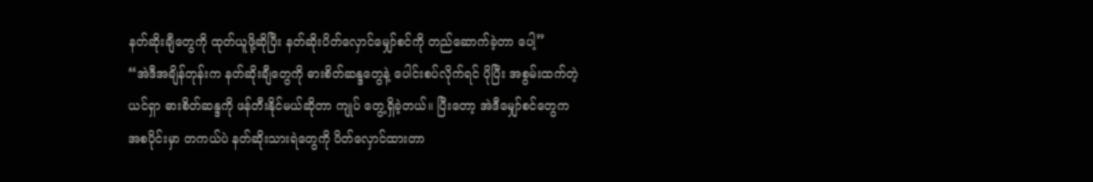နတ်ဆိုးချီတွေကို ထုတ်ယူဖို့ဆိုပြီး နတ်ဆိုးပိတ်လှောင်မျှော်စင်ကို တည်ဆောက်ခဲ့တာ ပေါ့”
“အဲဒီအချိန်တုန်းက နတ်ဆိုးချီတွေကို ဓားစိတ်ဆန္ဒတွေနဲ့ ပေါင်းစပ်လိုက်ရင် ပိုပြီး အစွမ်းထက်တဲ့ ယင်ရှာ ဓားစိတ်ဆန္ဒကို ဖန်တီးနိုင်မယ်ဆိုတာ ကျုပ် တွေ့ရှိခဲ့တယ်။ ပြီးတော့ အဲဒီမျှော်စင်တွေက အစပိုင်းမှာ တကယ်ပဲ နတ်ဆိုးသားရဲတွေကို ပိတ်လှောင်ထားတာ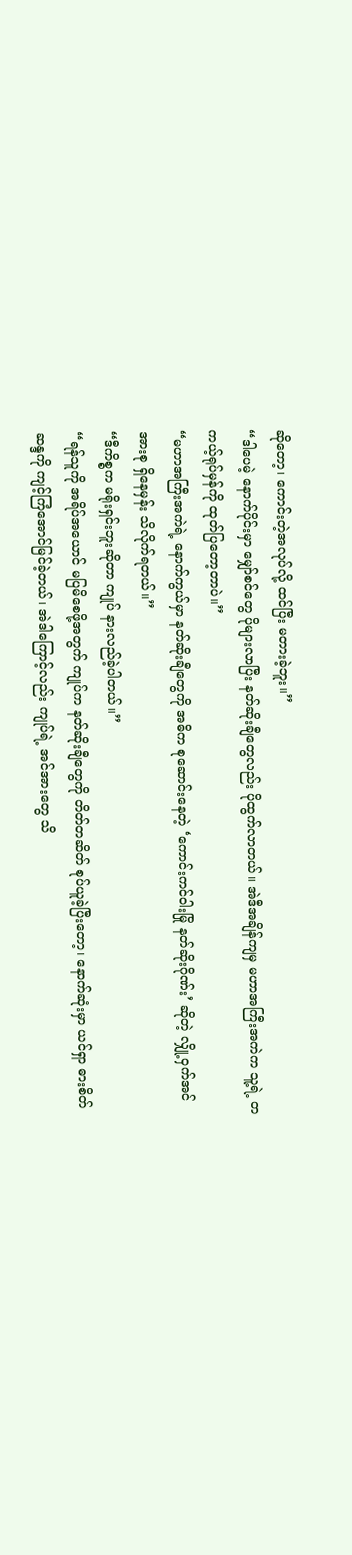ဆိုတော့၊ ကောင်းတဲ့အလုပ်လို့ ထင်ပြီး မတားခဲ့ဘူး။”
“ဒါပေမဲ့ နောက်ပိုင်းမှာ မျှော်စင်တွေ ပိုများလာပြီး နတ်ဆိုးချီတွေလည်း ပိုထွက်လာတယ်။ အဲဒီအချိန်ကျမှ မဟာအကြီးအကဲက သူ့ရဲ့ တကယ့်ရုပ်မှန်ကို ထုတ်ပြတော့တာပဲ။”
“မဟာအကြီးအကဲရဲ့ နောက်ကွယ်မှာ နတ်ဆိုးချီတွေကို အဓိက စုဆောင်းနေတဲ့ ‘ကောင်းကင်ဝါးမြို နတ်ဆိုးဂိုဏ်း’ ဆိုတဲ့ လျှို့ဝှက်အင်အားစု ရှိနေမှန်း သိလိုက်ရတယ်။”
“ဒီကိစ္စက မရိုးရှင်းဘူးဆိုတာ ကျုပ် နားလည်ခဲ့ပါတယ်။”
“ရန်သူကို အရိပ်အယောင် မပြမိစေဖို့အတွက် ကျုပ်က နတ်ဆိုးချီတွေကို တိတ်တဆိတ် စုပ်ယူခဲ့ပြီးတော့၊ နောက်ဆုံးမှာ ယင်ရှာ ဓားစိတ်ဆန္ဒကို ကျင့်ကြံအောင်မြင်ခဲ့တယ်၊ အဲဒါကြောင့်လည်း ကျုပ်ရဲ့ အင်အားတွေ သိ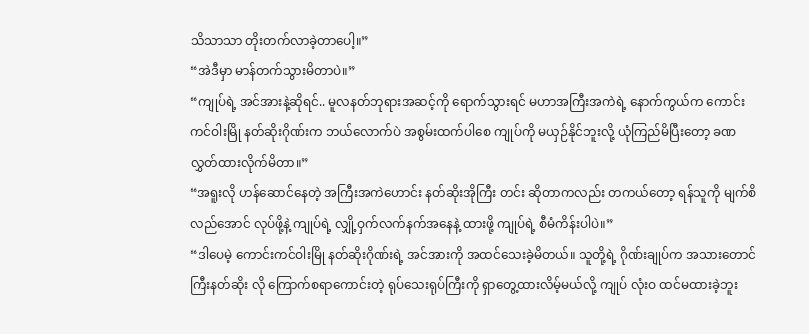သိသာသာ တိုးတက်လာခဲ့တာပေါ့။”
“အဲဒီမှာ မာန်တက်သွားမိတာပဲ။”
“ကျုပ်ရဲ့ အင်အားနဲ့ဆိုရင်.. မူလနတ်ဘုရားအဆင့်ကို ရောက်သွားရင် မဟာအကြီးအကဲရဲ့ နောက်ကွယ်က ကောင်းကင်ဝါးမြို နတ်ဆိုးဂိုဏ်းက ဘယ်လောက်ပဲ အစွမ်းထက်ပါစေ ကျုပ်ကို မယှဉ်နိုင်ဘူးလို့ ယုံကြည်မိပြီးတော့ ခဏ လွှတ်ထားလိုက်မိတာ။”
“အရူးလို ဟန်ဆောင်နေတဲ့ အကြီးအကဲဟောင်း နတ်ဆိုးအိုကြီး တင်း ဆိုတာကလည်း တကယ်တော့ ရန်သူကို မျက်စိလည်အောင် လုပ်ဖို့နဲ့ ကျုပ်ရဲ့ လျှို့ဝှက်လက်နက်အနေနဲ့ ထားဖို့ ကျုပ်ရဲ့ စီမံကိန်းပါပဲ။”
“ဒါပေမဲ့ ကောင်းကင်ဝါးမြို နတ်ဆိုးဂိုဏ်းရဲ့ အင်အားကို အထင်သေးခဲ့မိတယ်။ သူတို့ရဲ့ ဂိုဏ်းချုပ်က အသားတောင်ကြီးနတ်ဆိုး လို ကြောက်စရာကောင်းတဲ့ ရုပ်သေးရုပ်ကြီးကို ရှာတွေ့ထားလိမ့်မယ်လို့ ကျုပ် လုံးဝ ထင်မထားခဲ့ဘူး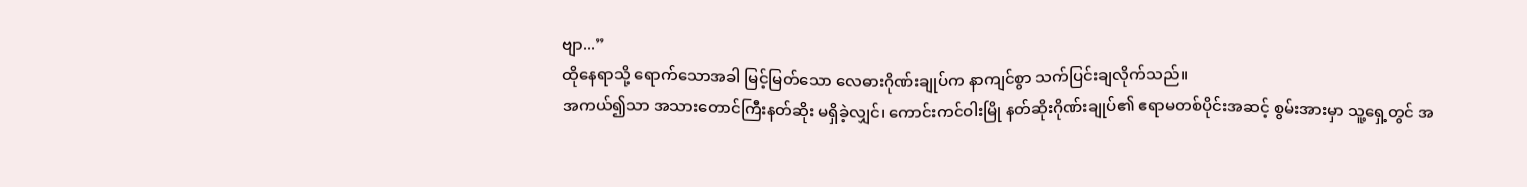ဗျာ...”
ထိုနေရာသို့ ရောက်သောအခါ မြင့်မြတ်သော လေဓားဂိုဏ်းချုပ်က နာကျင်စွာ သက်ပြင်းချလိုက်သည်။
အကယ်၍သာ အသားတောင်ကြီးနတ်ဆိုး မရှိခဲ့လျှင်၊ ကောင်းကင်ဝါးမြို နတ်ဆိုးဂိုဏ်းချုပ်၏ ဧရာမတစ်ပိုင်းအဆင့် စွမ်းအားမှာ သူ့ရှေ့တွင် အ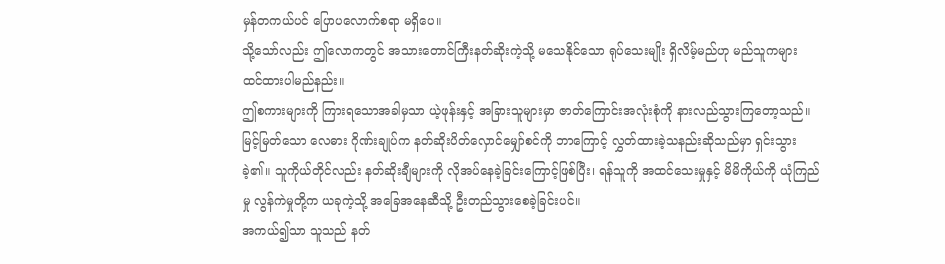မှန်တကယ်ပင် ပြောပလောက်စရာ မရှိပေ။
သို့သော်လည်း ဤလောကတွင် အသားတောင်ကြီးနတ်ဆိုးကဲ့သို့ မသေနိုင်သော ရုပ်သေးမျိုး ရှိလိမ့်မည်ဟု မည်သူကများ ထင်ထားပါမည်နည်း။
ဤစကားများကို ကြားရသောအခါမှသာ ယဲ့ဖုန်းနှင့် အခြားသူများမှာ ဇာတ်ကြောင်းအလုံးစုံကို နားလည်သွားကြတော့သည်။
မြင့်မြတ်သော လေဓား ဂိုဏ်းချုပ်က နတ်ဆိုးပိတ်လှောင်မျှော်စင်ကို ဘာကြောင့် လွှတ်ထားခဲ့သနည်းဆိုသည်မှာ ရှင်းသွားခဲ့၏။ သူကိုယ်တိုင်လည်း နတ်ဆိုးချီများကို လိုအပ်နေခဲ့ခြင်းကြောင့်ဖြစ်ပြီး၊ ရန်သူကို အထင်သေးမှုနှင့် မိမိကိုယ်ကို ယုံကြည်မှု လွန်ကဲမှုတို့က ယခုကဲ့သို့ အခြေအနေဆီသို့ ဦးတည်သွားစေခဲ့ခြင်းပင်။
အကယ်၍သာ သူသည် နတ်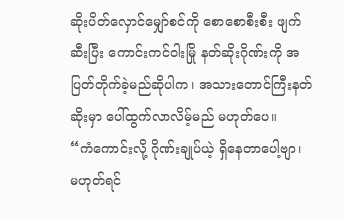ဆိုးပိတ်လှောင်မျှော်စင်ကို စောစောစီးစီး ဖျက်ဆီးပြီး ကောင်းကင်ဝါးမြို နတ်ဆိုးဂိုဏ်းကို အပြတ်တိုက်ခဲ့မည်ဆိုပါက၊ အသားတောင်ကြီးနတ်ဆိုးမှာ ပေါ်ထွက်လာလိမ့်မည် မဟုတ်ပေ။
“ကံကောင်းလို့ ဂိုဏ်းချုပ်ယဲ့ ရှိနေတာပေါ့ဗျာ၊ မဟုတ်ရင်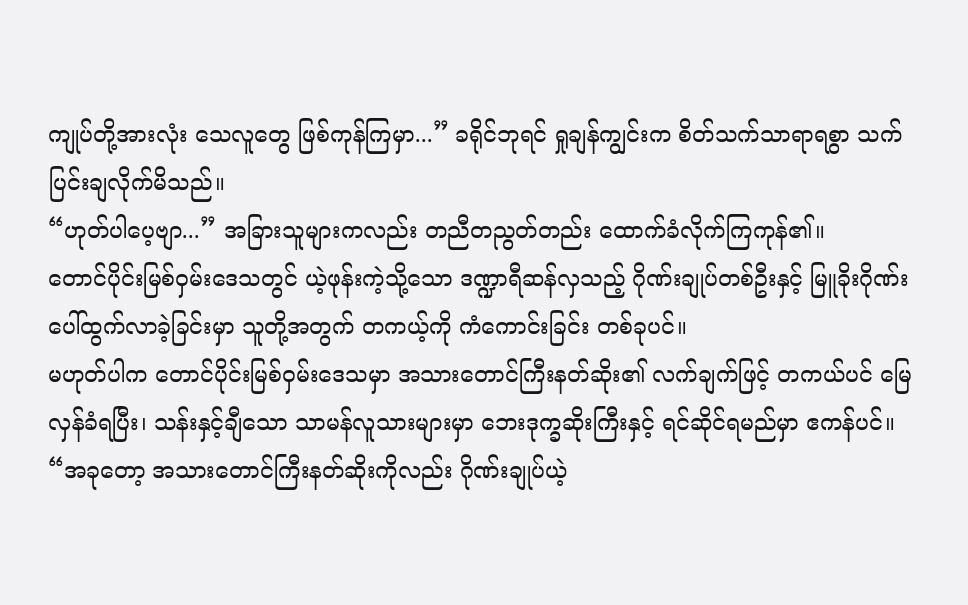ကျုပ်တို့အားလုံး သေလူတွေ ဖြစ်ကုန်ကြမှာ...” ခရိုင်ဘုရင် ရှုချန်ကျွင်းက စိတ်သက်သာရာရစွာ သက်ပြင်းချလိုက်မိသည်။
“ဟုတ်ပါပေ့ဗျာ...” အခြားသူများကလည်း တညီတညွတ်တည်း ထောက်ခံလိုက်ကြကုန်၏။
တောင်ပိုင်းမြစ်ဝှမ်းဒေသတွင် ယဲ့ဖုန်းကဲ့သို့သော ဒဏ္ဍာရီဆန်လှသည့် ဂိုဏ်းချုပ်တစ်ဦးနှင့် မြူခိုးဂိုဏ်း ပေါ်ထွက်လာခဲ့ခြင်းမှာ သူတို့အတွက် တကယ့်ကို ကံကောင်းခြင်း တစ်ခုပင်။
မဟုတ်ပါက တောင်ပိုင်းမြစ်ဝှမ်းဒေသမှာ အသားတောင်ကြီးနတ်ဆိုး၏ လက်ချက်ဖြင့် တကယ်ပင် မြေလှန်ခံရပြီး၊ သန်းနှင့်ချီသော သာမန်လူသားများမှာ ဘေးဒုက္ခဆိုးကြီးနှင့် ရင်ဆိုင်ရမည်မှာ ဧကန်ပင်။
“အခုတော့ အသားတောင်ကြီးနတ်ဆိုးကိုလည်း ဂိုဏ်းချုပ်ယဲ့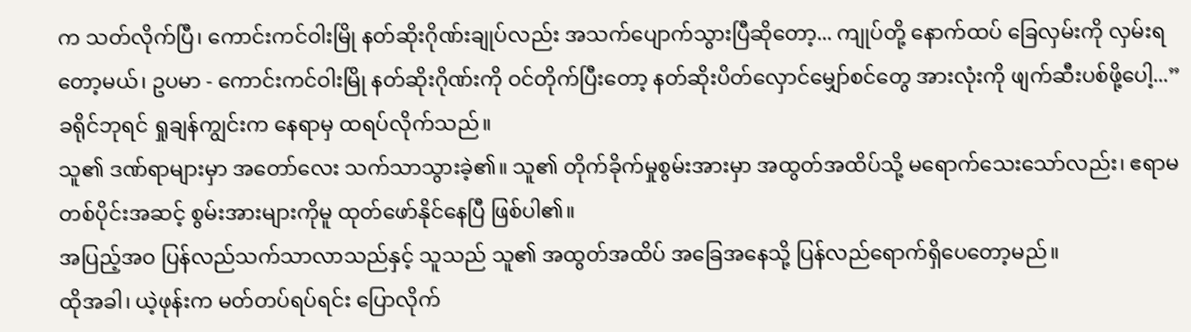က သတ်လိုက်ပြီ၊ ကောင်းကင်ဝါးမြို နတ်ဆိုးဂိုဏ်းချုပ်လည်း အသက်ပျောက်သွားပြီဆိုတော့... ကျုပ်တို့ နောက်ထပ် ခြေလှမ်းကို လှမ်းရတော့မယ်၊ ဥပမာ - ကောင်းကင်ဝါးမြို နတ်ဆိုးဂိုဏ်းကို ဝင်တိုက်ပြီးတော့ နတ်ဆိုးပိတ်လှောင်မျှော်စင်တွေ အားလုံးကို ဖျက်ဆီးပစ်ဖို့ပေါ့...”
ခရိုင်ဘုရင် ရှုချန်ကျွင်းက နေရာမှ ထရပ်လိုက်သည်။
သူ၏ ဒဏ်ရာများမှာ အတော်လေး သက်သာသွားခဲ့၏။ သူ၏ တိုက်ခိုက်မှုစွမ်းအားမှာ အထွတ်အထိပ်သို့ မရောက်သေးသော်လည်း၊ ဧရာမတစ်ပိုင်းအဆင့် စွမ်းအားများကိုမူ ထုတ်ဖော်နိုင်နေပြီ ဖြစ်ပါ၏။
အပြည့်အဝ ပြန်လည်သက်သာလာသည်နှင့် သူသည် သူ၏ အထွတ်အထိပ် အခြေအနေသို့ ပြန်လည်ရောက်ရှိပေတော့မည်။
ထိုအခါ၊ ယဲ့ဖုန်းက မတ်တပ်ရပ်ရင်း ပြောလိုက်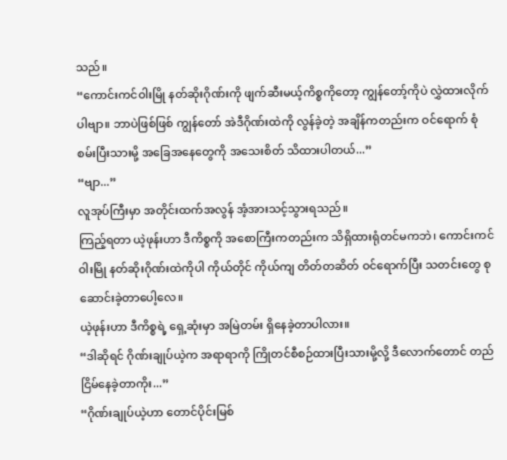သည်။
“ကောင်းကင်ဝါးမြို နတ်ဆိုးဂိုဏ်းကို ဖျက်ဆီးမယ့်ကိစ္စကိုတော့ ကျွန်တော့်ကိုပဲ လွှဲထားလိုက်ပါဗျာ။ ဘာပဲဖြစ်ဖြစ် ကျွန်တော် အဲဒီဂိုဏ်းထဲကို လွန်ခဲ့တဲ့ အချိန်ကတည်းက ဝင်ရောက် စုံစမ်းပြီးသားမို့ အခြေအနေတွေကို အသေးစိတ် သိထားပါတယ်...”
“ဗျာ...”
လူအုပ်ကြီးမှာ အတိုင်းထက်အလွန် အံ့အားသင့်သွားရသည်။
ကြည့်ရတာ ယဲ့ဖုန်းဟာ ဒီကိစ္စကို အစောကြီးကတည်းက သိရှိထားရုံတင်မကဘဲ၊ ကောင်းကင်ဝါးမြို နတ်ဆိုးဂိုဏ်းထဲကိုပါ ကိုယ်တိုင် ကိုယ်ကျ တိတ်တဆိတ် ဝင်ရောက်ပြီး သတင်းတွေ စုဆောင်းခဲ့တာပေါ့လေ။
ယဲ့ဖုန်းဟာ ဒီကိစ္စရဲ့ ရှေ့ဆုံးမှာ အမြဲတမ်း ရှိနေခဲ့တာပါလား။
“ဒါဆိုရင် ဂိုဏ်းချုပ်ယဲ့က အရာရာကို ကြိုတင်စီစဉ်ထားပြီးသားမို့လို့ ဒီလောက်တောင် တည်ငြိမ်နေခဲ့တာကိုး...”
“ဂိုဏ်းချုပ်ယဲ့ဟာ တောင်ပိုင်းမြစ်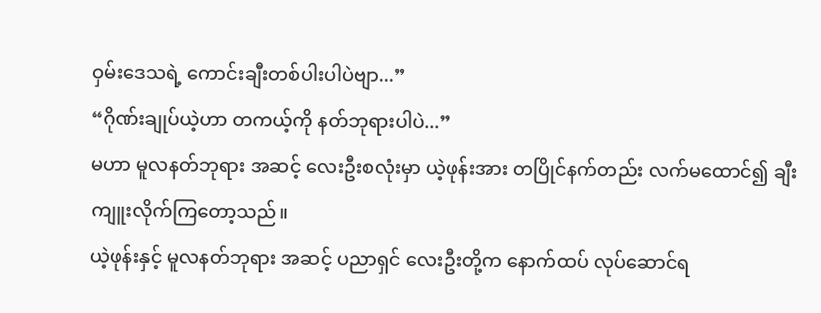ဝှမ်းဒေသရဲ့ ကောင်းချီးတစ်ပါးပါပဲဗျာ...”
“ဂိုဏ်းချုပ်ယဲ့ဟာ တကယ့်ကို နတ်ဘုရားပါပဲ...”
မဟာ မူလနတ်ဘုရား အဆင့် လေးဦးစလုံးမှာ ယဲ့ဖုန်းအား တပြိုင်နက်တည်း လက်မထောင်၍ ချီးကျူးလိုက်ကြတော့သည်။
ယဲ့ဖုန်းနှင့် မူလနတ်ဘုရား အဆင့် ပညာရှင် လေးဦးတို့က နောက်ထပ် လုပ်ဆောင်ရ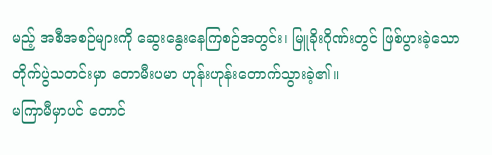မည့် အစီအစဉ်များကို ဆွေးနွေးနေကြစဉ်အတွင်း၊ မြူခိုးဂိုဏ်းတွင် ဖြစ်ပွားခဲ့သော တိုက်ပွဲသတင်းမှာ တောမီးပမာ ဟုန်းဟုန်းတောက်သွားခဲ့၏။
မကြာမီမှာပင် တောင်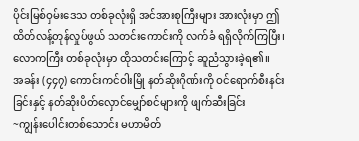ပိုင်းမြစ်ဝှမ်းဒေသ တစ်ခုလုံးရှိ အင်အားစုကြီးများ အားလုံးမှာ ဤထိတ်လန့်တုန်လှုပ်ဖွယ် သတင်းကောင်းကို လက်ခံ ရရှိလိုက်ကြပြီး၊ လောကကြီး တစ်ခုလုံးမှာ ထိုသတင်းကြောင့် ဆူညံသွားခဲ့ရ၏။
အခန်း (၄၄၇) ကောင်းကင်ဝါးမြို နတ်ဆိုးဂိုဏ်းကို ဝင်ရောက်စီးနင်းခြင်းနှင့် နတ်ဆိုးပိတ်လှောင်မျှော်စင်များကို ဖျက်ဆီးခြင်း
~ကျွန်းပေါင်းတစ်သောင်း မဟာမိတ်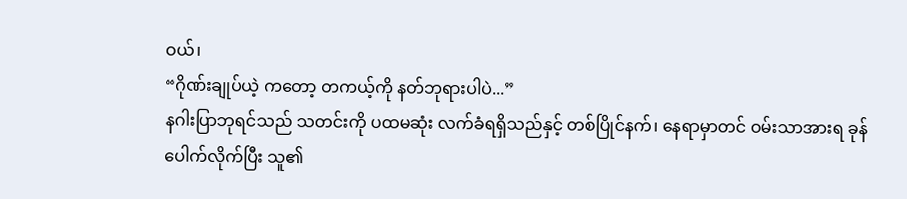ဝယ်၊
“ဂိုဏ်းချုပ်ယဲ့ ကတော့ တကယ့်ကို နတ်ဘုရားပါပဲ...”
နဂါးပြာဘုရင်သည် သတင်းကို ပထမဆုံး လက်ခံရရှိသည်နှင့် တစ်ပြိုင်နက်၊ နေရာမှာတင် ဝမ်းသာအားရ ခုန်ပေါက်လိုက်ပြီး သူ၏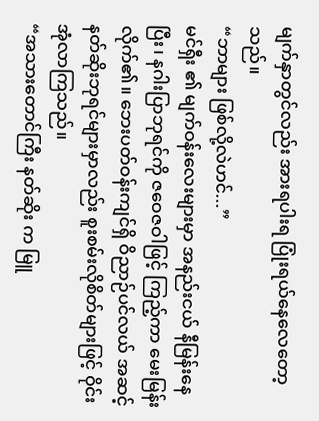မျက်နှာတွင်လည်း အားရပါးရ ပြုံးရယ်နေလေတော့သည်။
“ဘာများ ဖြစ်လို့လဲဟင်...”
မင်ရှီး ၏ မျက်ဝန်းလေးများမှာ အနည်းငယ် နီမြန်းနေပြီး၊ နဂါးပြာဘုရင်ကို ဇဝေဇဝါဖြင့် ကြည့်ကာ မေးမြန်းလိုက်၏။ ဘေးပတ်ဝန်းကျင်ရှိ ဝိညာဉ်ပင်လယ် အဆင့် နတ်ဆိုးဘုရင်များမှာလည်း စူးစမ်းလိုစိတ်များဖြင့် ဝိုင်းအုံလာကြသည်။
“အသားတောင်ကြီး နတ်ဆိုး က မြူ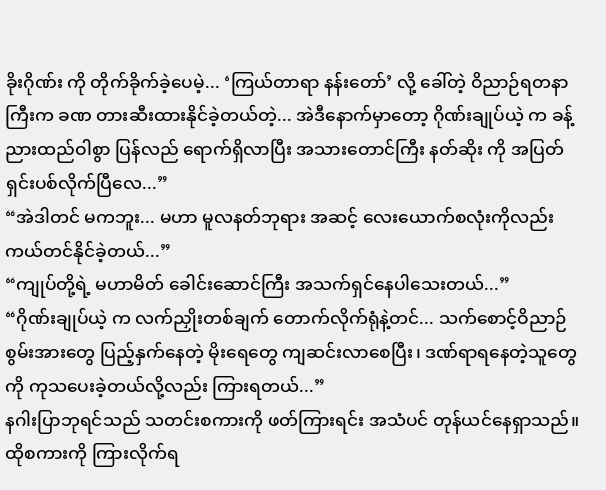ခိုးဂိုဏ်း ကို တိုက်ခိုက်ခဲ့ပေမဲ့... ‘ကြယ်တာရာ နန်းတော်’ လို့ ခေါ်တဲ့ ဝိညာဉ်ရတနာကြီးက ခဏ တားဆီးထားနိုင်ခဲ့တယ်တဲ့... အဲဒီနောက်မှာတော့ ဂိုဏ်းချုပ်ယဲ့ က ခန့်ညားထည်ဝါစွာ ပြန်လည် ရောက်ရှိလာပြီး အသားတောင်ကြီး နတ်ဆိုး ကို အပြတ်ရှင်းပစ်လိုက်ပြီလေ...”
“အဲဒါတင် မကဘူး... မဟာ မူလနတ်ဘုရား အဆင့် လေးယောက်စလုံးကိုလည်း ကယ်တင်နိုင်ခဲ့တယ်...”
“ကျုပ်တို့ရဲ့ မဟာမိတ် ခေါင်းဆောင်ကြီး အသက်ရှင်နေပါသေးတယ်...”
“ဂိုဏ်းချုပ်ယဲ့ က လက်ညှိုးတစ်ချက် တောက်လိုက်ရုံနဲ့တင်... သက်စောင့်ဝိညာဉ်စွမ်းအားတွေ ပြည့်နှက်နေတဲ့ မိုးရေတွေ ကျဆင်းလာစေပြီး၊ ဒဏ်ရာရနေတဲ့သူတွေကို ကုသပေးခဲ့တယ်လို့လည်း ကြားရတယ်...”
နဂါးပြာဘုရင်သည် သတင်းစကားကို ဖတ်ကြားရင်း အသံပင် တုန်ယင်နေရှာသည်။
ထိုစကားကို ကြားလိုက်ရ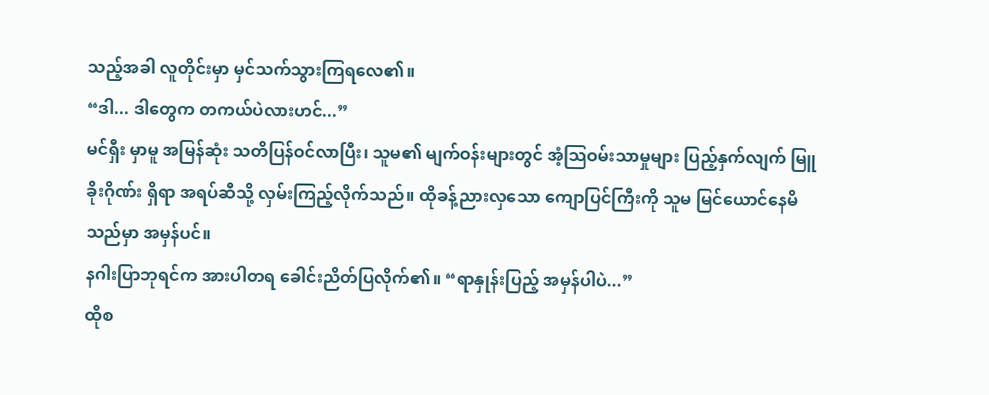သည့်အခါ လူတိုင်းမှာ မှင်သက်သွားကြရလေ၏။
“ဒါ... ဒါတွေက တကယ်ပဲလားဟင်...”
မင်ရှီး မှာမူ အမြန်ဆုံး သတိပြန်ဝင်လာပြီး၊ သူမ၏ မျက်ဝန်းများတွင် အံ့သြဝမ်းသာမှုများ ပြည့်နှက်လျက် မြူခိုးဂိုဏ်း ရှိရာ အရပ်ဆီသို့ လှမ်းကြည့်လိုက်သည်။ ထိုခန့်ညားလှသော ကျောပြင်ကြီးကို သူမ မြင်ယောင်နေမိသည်မှာ အမှန်ပင်။
နဂါးပြာဘုရင်က အားပါတရ ခေါင်းညိတ်ပြလိုက်၏။ “ရာနှုန်းပြည့် အမှန်ပါပဲ...”
ထိုစ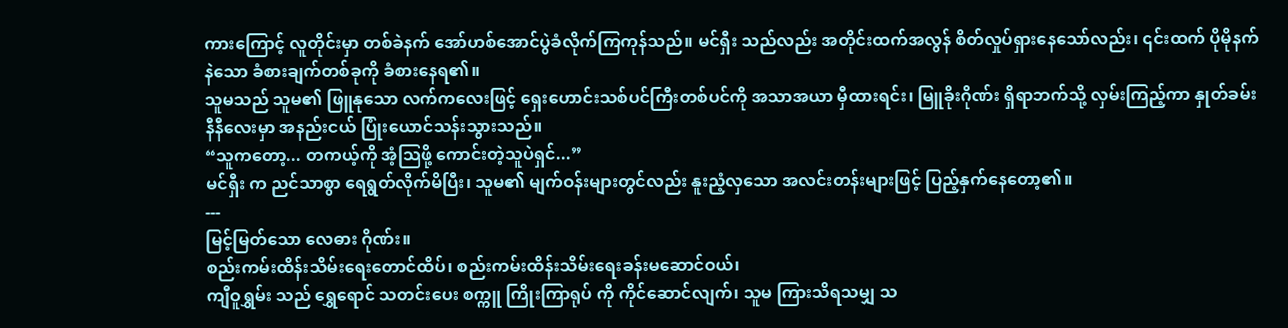ကားကြောင့် လူတိုင်းမှာ တစ်ခဲနက် အော်ဟစ်အောင်ပွဲခံလိုက်ကြကုန်သည်။ မင်ရှီး သည်လည်း အတိုင်းထက်အလွန် စိတ်လှုပ်ရှားနေသော်လည်း၊ ၎င်းထက် ပိုမိုနက်နဲသော ခံစားချက်တစ်ခုကို ခံစားနေရ၏။
သူမသည် သူမ၏ ဖြူနုသော လက်ကလေးဖြင့် ရှေးဟောင်းသစ်ပင်ကြီးတစ်ပင်ကို အသာအယာ မှီထားရင်း၊ မြူခိုးဂိုဏ်း ရှိရာဘက်သို့ လှမ်းကြည့်ကာ နှုတ်ခမ်းနီနီလေးမှာ အနည်းငယ် ပြုံးယောင်သန်းသွားသည်။
“သူကတော့... တကယ့်ကို အံ့သြဖို့ ကောင်းတဲ့သူပဲရှင်...”
မင်ရှီး က ညင်သာစွာ ရေရွတ်လိုက်မိပြီး၊ သူမ၏ မျက်ဝန်းများတွင်လည်း နူးညံ့လှသော အလင်းတန်းများဖြင့် ပြည့်နှက်နေတော့၏။
---
မြင့်မြတ်သော လေဓား ဂိုဏ်း။
စည်းကမ်းထိန်းသိမ်းရေးတောင်ထိပ်၊ စည်းကမ်းထိန်းသိမ်းရေးခန်းမဆောင်ဝယ်၊
ကျီဝူရွှမ်း သည် ရွှေရောင် သတင်းပေး စက္ကူ ကြိုးကြာရုပ် ကို ကိုင်ဆောင်လျက်၊ သူမ ကြားသိရသမျှ သ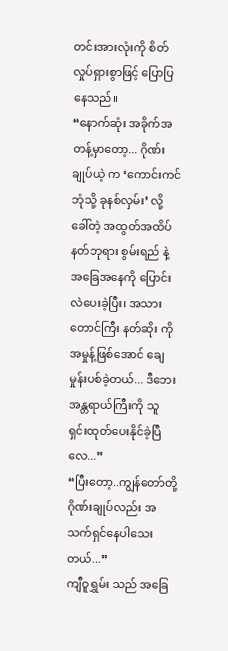တင်းအားလုံးကို စိတ်လှုပ်ရှားစွာဖြင့် ပြောပြနေသည်။
“နောက်ဆုံး အခိုက်အတန့်မှာတော့... ဂိုဏ်းချုပ်ယဲ့ က ‘ကောင်းကင်ဘုံသို့ ခုနစ်လှမ်း’ လို့ ခေါ်တဲ့ အထွတ်အထိပ် နတ်ဘုရား စွမ်းရည် နဲ့ အခြေအနေကို ပြောင်းလဲပေးခဲ့ပြီး၊ အသားတောင်ကြီး နတ်ဆိုး ကို အမှုန့်ဖြစ်အောင် ချေမှုန်းပစ်ခဲ့တယ်... ဒီဘေးအန္တရာယ်ကြီးကို သူ ရှင်းထုတ်ပေးနိုင်ခဲ့ပြီလေ...”
“ပြီးတော့..ကျွန်တော်တို့ ဂိုဏ်းချုပ်လည်း အသက်ရှင်နေပါသေးတယ်...”
ကျီဝူရွှမ်း သည် အခြေ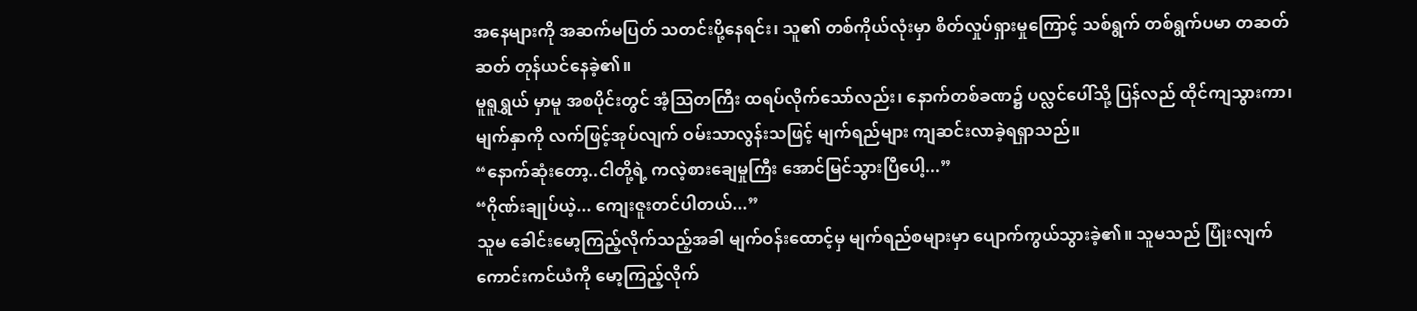အနေများကို အဆက်မပြတ် သတင်းပို့နေရင်း၊ သူ၏ တစ်ကိုယ်လုံးမှာ စိတ်လှုပ်ရှားမှုကြောင့် သစ်ရွက် တစ်ရွက်ပမာ တဆတ်ဆတ် တုန်ယင်နေခဲ့၏။
မူရူရွှယ် မှာမူ အစပိုင်းတွင် အံ့သြတကြီး ထရပ်လိုက်သော်လည်း၊ နောက်တစ်ခဏ၌ ပလ္လင်ပေါ်သို့ ပြန်လည် ထိုင်ကျသွားကာ၊ မျက်နှာကို လက်ဖြင့်အုပ်လျက် ဝမ်းသာလွန်းသဖြင့် မျက်ရည်များ ကျဆင်းလာခဲ့ရရှာသည်။
“နောက်ဆုံးတော့..ငါတို့ရဲ့ ကလဲ့စားချေမှုကြီး အောင်မြင်သွားပြီပေါ့...”
“ဂိုဏ်းချုပ်ယဲ့... ကျေးဇူးတင်ပါတယ်...”
သူမ ခေါင်းမော့ကြည့်လိုက်သည့်အခါ မျက်ဝန်းထောင့်မှ မျက်ရည်စများမှာ ပျောက်ကွယ်သွားခဲ့၏။ သူမသည် ပြုံးလျက် ကောင်းကင်ယံကို မော့ကြည့်လိုက်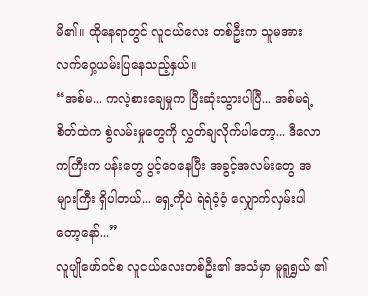မိ၏။ ထိုနေရာတွင် လူငယ်လေး တစ်ဦးက သူမအား လက်ဝှေ့ယမ်းပြနေသည့်နှယ်။
“အစ်မ... ကလဲ့စားချေမှုက ပြီးဆုံးသွားပါပြီ... အစ်မရဲ့ စိတ်ထဲက စွဲလမ်းမှုတွေကို လွှတ်ချလိုက်ပါတော့... ဒီလောကကြီးက ပန်းတွေ ပွင့်ဝေနေပြီး အခွင့်အလမ်းတွေ အများကြီး ရှိပါတယ်... ရှေ့ကိုပဲ ရဲရဲဝံ့ဝံ့ လျှောက်လှမ်းပါတော့နော်...”
လူပျိုဖော်ဝင်စ လူငယ်လေးတစ်ဦး၏ အသံမှာ မူရူရွှယ် ၏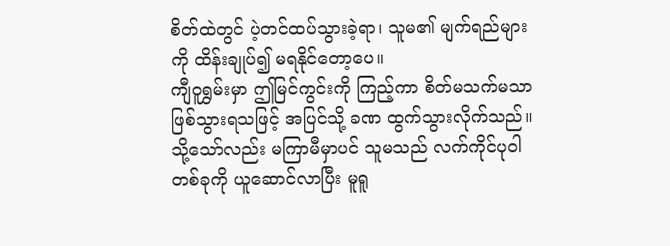စိတ်ထဲတွင် ပဲ့တင်ထပ်သွားခဲ့ရာ၊ သူမ၏ မျက်ရည်များကို ထိန်းချုပ်၍ မရနိုင်တော့ပေ။
ကျီဝူရွှမ်းမှာ ဤမြင်ကွင်းကို ကြည့်ကာ စိတ်မသက်မသာ ဖြစ်သွားရသဖြင့် အပြင်သို့ ခဏ ထွက်သွားလိုက်သည်။ သို့သော်လည်း မကြာမီမှာပင် သူမသည် လက်ကိုင်ပုဝါ တစ်ခုကို ယူဆောင်လာပြီး မူရူ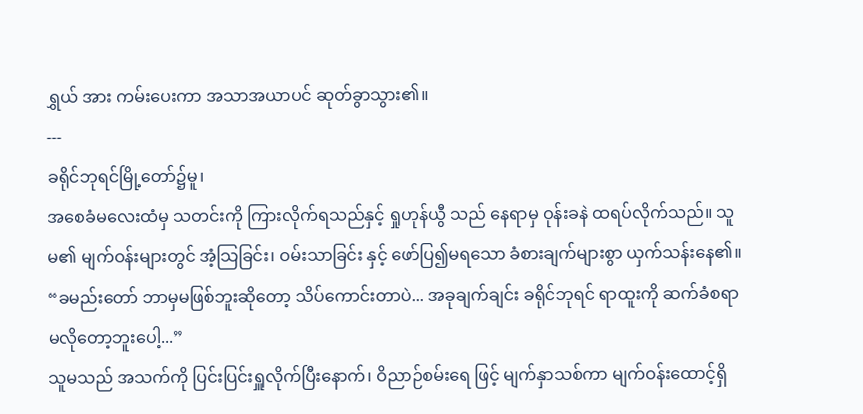ရွှယ် အား ကမ်းပေးကာ အသာအယာပင် ဆုတ်ခွာသွား၏။
---
ခရိုင်ဘုရင်မြို့တော်၌မူ၊
အစေခံမလေးထံမှ သတင်းကို ကြားလိုက်ရသည်နှင့် ရှုဟုန်ယွီ သည် နေရာမှ ဝုန်းခနဲ ထရပ်လိုက်သည်။ သူမ၏ မျက်ဝန်းများတွင် အံ့သြခြင်း၊ ဝမ်းသာခြင်း နှင့် ဖော်ပြ၍မရသော ခံစားချက်များစွာ ယှက်သန်းနေ၏။
“ခမည်းတော် ဘာမှမဖြစ်ဘူးဆိုတော့ သိပ်ကောင်းတာပဲ... အခုချက်ချင်း ခရိုင်ဘုရင် ရာထူးကို ဆက်ခံစရာ မလိုတော့ဘူးပေါ့...”
သူမသည် အသက်ကို ပြင်းပြင်းရှူလိုက်ပြီးနောက်၊ ဝိညာဉ်စမ်းရေ ဖြင့် မျက်နှာသစ်ကာ မျက်ဝန်းထောင့်ရှိ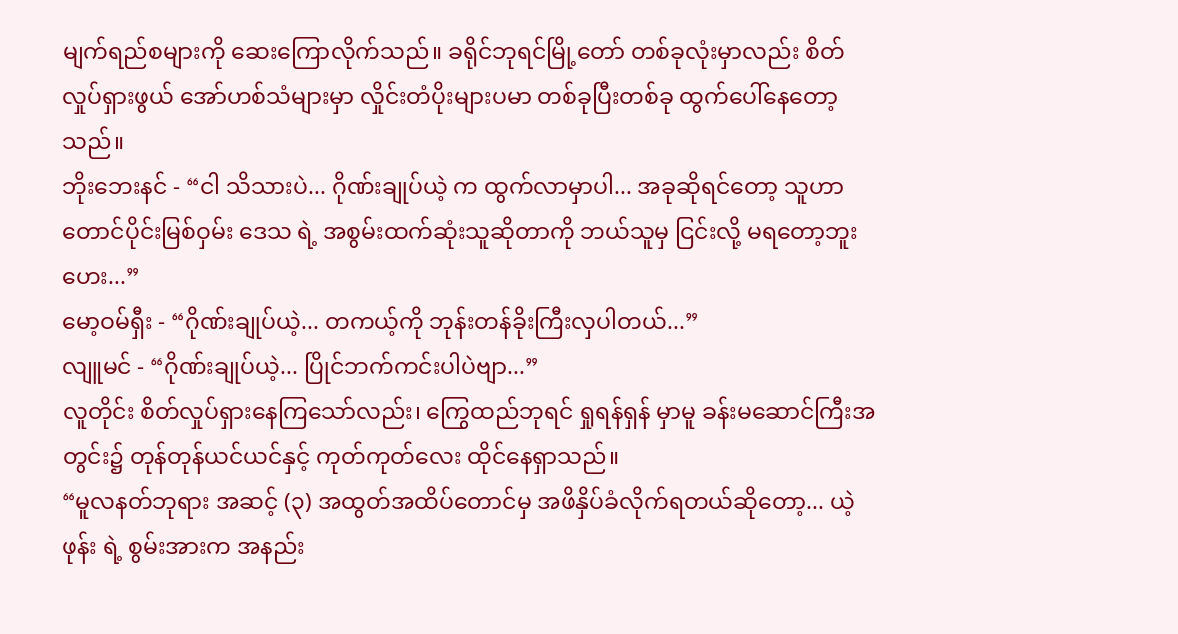မျက်ရည်စများကို ဆေးကြောလိုက်သည်။ ခရိုင်ဘုရင်မြို့တော် တစ်ခုလုံးမှာလည်း စိတ်လှုပ်ရှားဖွယ် အော်ဟစ်သံများမှာ လှိုင်းတံပိုးများပမာ တစ်ခုပြီးတစ်ခု ထွက်ပေါ်နေတော့သည်။
ဘိုးဘေးနင် - “ငါ သိသားပဲ... ဂိုဏ်းချုပ်ယဲ့ က ထွက်လာမှာပါ... အခုဆိုရင်တော့ သူဟာ တောင်ပိုင်းမြစ်ဝှမ်း ဒေသ ရဲ့ အစွမ်းထက်ဆုံးသူဆိုတာကို ဘယ်သူမှ ငြင်းလို့ မရတော့ဘူးဟေး...”
မော့ဝမ်ရှီး - “ဂိုဏ်းချုပ်ယဲ့... တကယ့်ကို ဘုန်းတန်ခိုးကြီးလှပါတယ်...”
လျူမင် - “ဂိုဏ်းချုပ်ယဲ့... ပြိုင်ဘက်ကင်းပါပဲဗျာ...”
လူတိုင်း စိတ်လှုပ်ရှားနေကြသော်လည်း၊ ကြွေထည်ဘုရင် ရှုရန်ရှန် မှာမူ ခန်းမဆောင်ကြီးအတွင်း၌ တုန်တုန်ယင်ယင်နှင့် ကုတ်ကုတ်လေး ထိုင်နေရှာသည်။
“မူလနတ်ဘုရား အဆင့် (၃) အထွတ်အထိပ်တောင်မှ အဖိနှိပ်ခံလိုက်ရတယ်ဆိုတော့... ယဲ့ဖုန်း ရဲ့ စွမ်းအားက အနည်း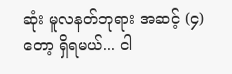ဆုံး မူလနတ်ဘုရား အဆင့် (၄) တော့ ရှိရမယ်... ငါ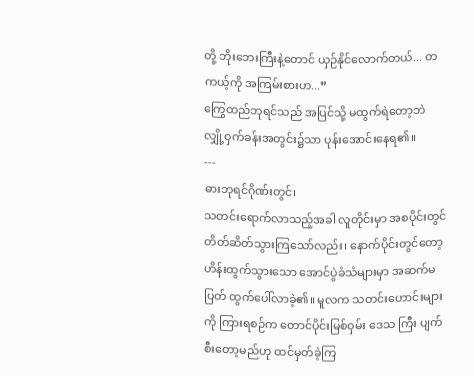တို့ ဘိုးဘေးကြီးနဲ့တောင် ယှဉ်နိုင်လောက်တယ်... တကယ့်ကို အကြမ်းစားဟ...”
ကြွေထည်ဘုရင်သည် အပြင်သို့ မထွက်ရဲတော့ဘဲ လျှို့ဝှက်ခန်းအတွင်း၌သာ ပုန်းအောင်းနေရ၏။
---
ဓားဘုရင်ဂိုဏ်းတွင်၊
သတင်းရောက်လာသည့်အခါ လူတိုင်းမှာ အစပိုင်းတွင် တိတ်ဆိတ်သွားကြသော်လည်း၊ နောက်ပိုင်းတွင်တော့ ဟိန်းထွက်သွားသော အောင်ပွဲခံသံများမှာ အဆက်မပြတ် ထွက်ပေါ်လာခဲ့၏။ မူလက သတင်းဟောင်းများကို ကြားရစဉ်က တောင်ပိုင်းမြစ်ဝှမ်း ဒေသ ကြီး ပျက်စီးတော့မည်ဟု ထင်မှတ်ခဲ့ကြ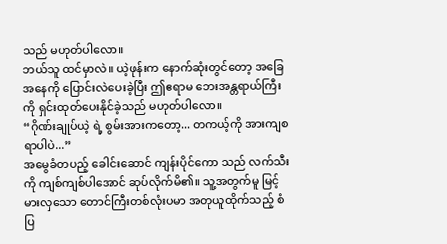သည် မဟုတ်ပါလော။
ဘယ်သူ ထင်မှာလဲ။ ယဲ့ဖုန်းက နောက်ဆုံးတွင်တော့ အခြေအနေကို ပြောင်းလဲပေးခဲ့ပြီး ဤဧရာမ ဘေးအန္တရာယ်ကြီးကို ရှင်းထုတ်ပေးနိုင်ခဲ့သည် မဟုတ်ပါလော။
“ဂိုဏ်းချုပ်ယဲ့ ရဲ့ စွမ်းအားကတော့... တကယ့်ကို အားကျစရာပါပဲ...”
အမွေခံတပည့် ခေါင်းဆောင် ကျန်းပိုင်ကော သည် လက်သီးကို ကျစ်ကျစ်ပါအောင် ဆုပ်လိုက်မိ၏။ သူ့အတွက်မူ မြင့်မားလှသော တောင်ကြီးတစ်လုံးပမာ အတုယူထိုက်သည့် စံပြ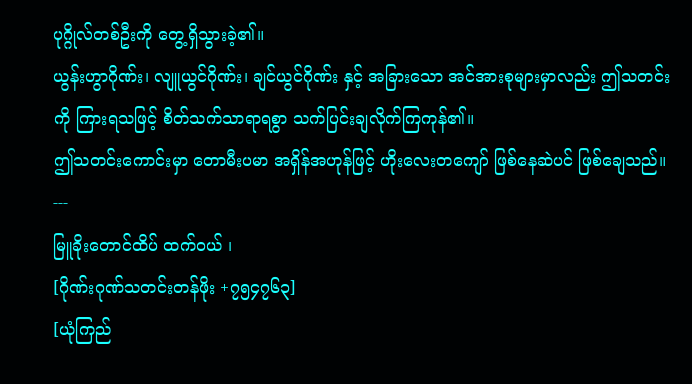ပုဂ္ဂိုလ်တစ်ဦးကို တွေ့ရှိသွားခဲ့၏။
ယွန်းဟွာဂိုဏ်း၊ လျူယွင်ဂိုဏ်း၊ ချင်ယွင်ဂိုဏ်း နှင့် အခြားသော အင်အားစုများမှာလည်း ဤသတင်းကို ကြားရသဖြင့် စိတ်သက်သာရာရစွာ သက်ပြင်းချလိုက်ကြကုန်၏။
ဤသတင်းကောင်းမှာ တောမီးပမာ အရှိန်အဟုန်ဖြင့် ဟိုးလေးတကျော် ဖြစ်နေဆဲပင် ဖြစ်ချေသည်။
---
မြူခိုးတောင်ထိပ် ထက်ဝယ် ၊
[ဂိုဏ်းဂုဏ်သတင်းတန်ဖိုး +၇၅၄၇၆၃]
[ယုံကြည်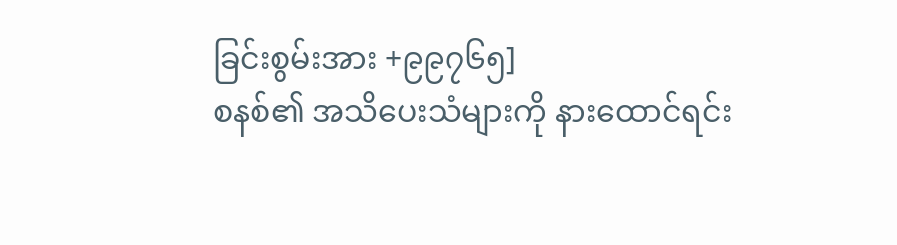ခြင်းစွမ်းအား +၉၉၇၆၅]
စနစ်၏ အသိပေးသံများကို နားထောင်ရင်း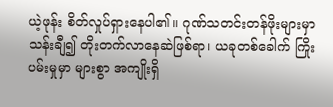ယဲ့ဖုန်း စိတ်လှုပ်ရှားနေပါ၏။ ဂုဏ်သတင်းတန်ဖိုးများမှာ သန်းချီ၍ တိုးတက်လာနေဆဲဖြစ်ရာ၊ ယခုတစ်ခေါက် ကြိုးပမ်းမှုမှာ များစွာ အကျိုးရှိ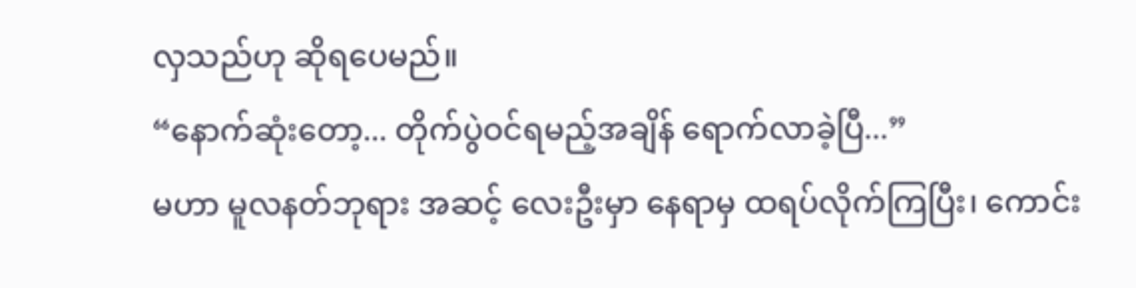လှသည်ဟု ဆိုရပေမည်။
“နောက်ဆုံးတော့... တိုက်ပွဲဝင်ရမည့်အချိန် ရောက်လာခဲ့ပြီ...”
မဟာ မူလနတ်ဘုရား အဆင့် လေးဦးမှာ နေရာမှ ထရပ်လိုက်ကြပြီး၊ ကောင်း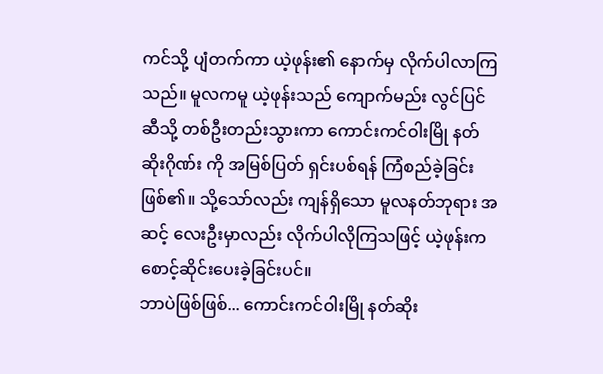ကင်သို့ ပျံတက်ကာ ယဲ့ဖုန်း၏ နောက်မှ လိုက်ပါလာကြသည်။ မူလကမူ ယဲ့ဖုန်းသည် ကျောက်မည်း လွင်ပြင် ဆီသို့ တစ်ဦးတည်းသွားကာ ကောင်းကင်ဝါးမြို နတ်ဆိုးဂိုဏ်း ကို အမြစ်ပြတ် ရှင်းပစ်ရန် ကြံစည်ခဲ့ခြင်း ဖြစ်၏။ သို့သော်လည်း ကျန်ရှိသော မူလနတ်ဘုရား အဆင့် လေးဦးမှာလည်း လိုက်ပါလိုကြသဖြင့် ယဲ့ဖုန်းက စောင့်ဆိုင်းပေးခဲ့ခြင်းပင်။
ဘာပဲဖြစ်ဖြစ်... ကောင်းကင်ဝါးမြို နတ်ဆိုး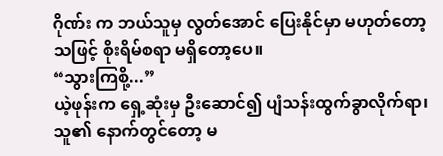ဂိုဏ်း က ဘယ်သူမှ လွတ်အောင် ပြေးနိုင်မှာ မဟုတ်တော့သဖြင့် စိုးရိမ်စရာ မရှိတော့ပေ။
“သွားကြစို့...”
ယဲ့ဖုန်းက ရှေ့ဆုံးမှ ဦးဆောင်၍ ပျံသန်းထွက်ခွာလိုက်ရာ၊ သူ၏ နောက်တွင်တော့ မ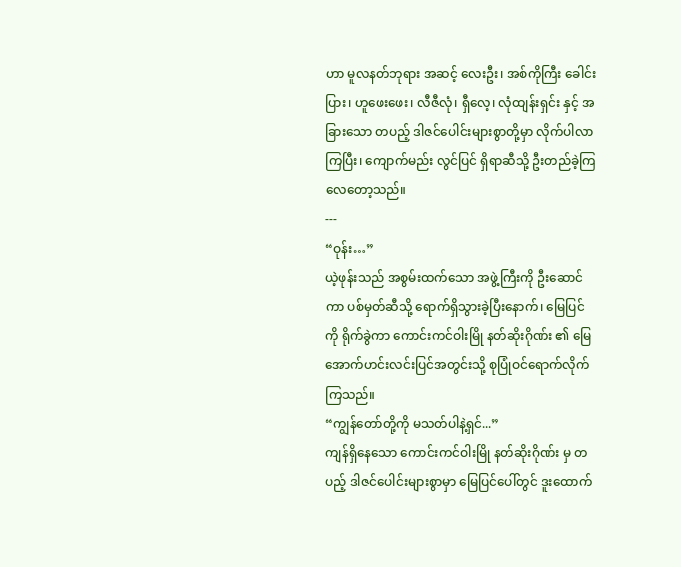ဟာ မူလနတ်ဘုရား အဆင့် လေးဦး၊ အစ်ကိုကြီး ခေါင်းပြား၊ ဟူဖေးဖေး၊ လီဇီလုံ၊ ရှီလေ့၊ လုံထျန်းရှင်း နှင့် အခြားသော တပည့် ဒါဇင်ပေါင်းများစွာတို့မှာ လိုက်ပါလာကြပြီး၊ ကျောက်မည်း လွင်ပြင် ရှိရာဆီသို့ ဦးတည်ခဲ့ကြလေတော့သည်။
---
“ဝုန်း…”
ယဲ့ဖုန်းသည် အစွမ်းထက်သော အဖွဲ့ကြီးကို ဦးဆောင်ကာ ပစ်မှတ်ဆီသို့ ရောက်ရှိသွားခဲ့ပြီးနောက်၊ မြေပြင်ကို ရိုက်ခွဲကာ ကောင်းကင်ဝါးမြို နတ်ဆိုးဂိုဏ်း ၏ မြေအောက်ဟင်းလင်းပြင်အတွင်းသို့ စုပြုံဝင်ရောက်လိုက်ကြသည်။
“ကျွန်တော်တို့ကို မသတ်ပါနဲ့ရှင်...”
ကျန်ရှိနေသော ကောင်းကင်ဝါးမြို နတ်ဆိုးဂိုဏ်း မှ တပည့် ဒါဇင်ပေါင်းများစွာမှာ မြေပြင်ပေါ်တွင် ဒူးထောက်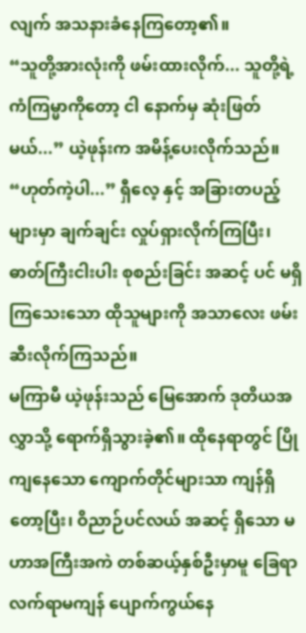လျက် အသနားခံနေကြတော့၏။
“သူတို့အားလုံးကို ဖမ်းထားလိုက်... သူတို့ရဲ့ ကံကြမ္မာကိုတော့ ငါ နောက်မှ ဆုံးဖြတ်မယ်...” ယဲ့ဖုန်းက အမိန့်ပေးလိုက်သည်။
“ဟုတ်ကဲ့ပါ...” ရှီလေ့ နှင့် အခြားတပည့်များမှာ ချက်ချင်း လှုပ်ရှားလိုက်ကြပြီး၊ ဓာတ်ကြီးငါးပါး စုစည်းခြင်း အဆင့် ပင် မရှိကြသေးသော ထိုသူများကို အသာလေး ဖမ်းဆီးလိုက်ကြသည်။
မကြာမီ ယဲ့ဖုန်းသည် မြေအောက် ဒုတိယအလွှာသို့ ရောက်ရှိသွားခဲ့၏။ ထိုနေရာတွင် ပြိုကျနေသော ကျောက်တိုင်များသာ ကျန်ရှိတော့ပြီး၊ ဝိညာဉ်ပင်လယ် အဆင့် ရှိသော မဟာအကြီးအကဲ တစ်ဆယ့်နှစ်ဦးမှာမူ ခြေရာလက်ရာမကျန် ပျောက်ကွယ်နေ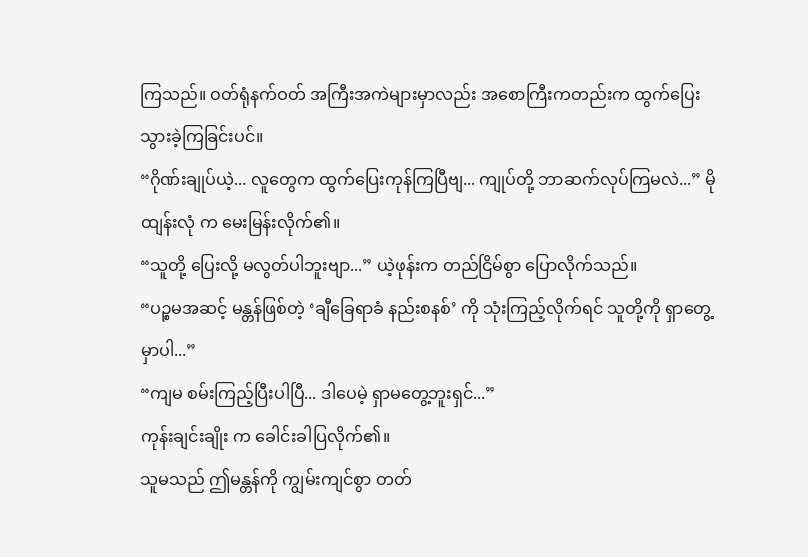ကြသည်။ ဝတ်ရုံနက်ဝတ် အကြီးအကဲများမှာလည်း အစောကြီးကတည်းက ထွက်ပြေးသွားခဲ့ကြခြင်းပင်။
“ဂိုဏ်းချုပ်ယဲ့... လူတွေက ထွက်ပြေးကုန်ကြပြီဗျ... ကျုပ်တို့ ဘာဆက်လုပ်ကြမလဲ...” မိုထျန်းလုံ က မေးမြန်းလိုက်၏။
“သူတို့ ပြေးလို့ မလွတ်ပါဘူးဗျာ...” ယဲ့ဖုန်းက တည်ငြိမ်စွာ ပြောလိုက်သည်။
“ပဉ္စမအဆင့် မန္တန်ဖြစ်တဲ့ ‘ချီခြေရာခံ နည်းစနစ်’ ကို သုံးကြည့်လိုက်ရင် သူတို့ကို ရှာတွေ့မှာပါ...”
“ကျမ စမ်းကြည့်ပြီးပါပြီ... ဒါပေမဲ့ ရှာမတွေ့ဘူးရှင်...”
ကုန်းချင်းချိုး က ခေါင်းခါပြလိုက်၏။
သူမသည် ဤမန္တန်ကို ကျွမ်းကျင်စွာ တတ်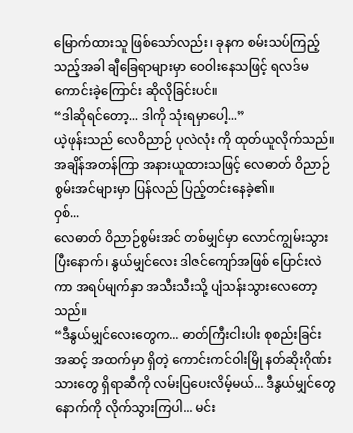မြောက်ထားသူ ဖြစ်သော်လည်း၊ ခုနက စမ်းသပ်ကြည့်သည့်အခါ ချီခြေရာများမှာ ဝေဝါးနေသဖြင့် ရလဒ်မကောင်းခဲ့ကြောင်း ဆိုလိုခြင်းပင်။
“ဒါဆိုရင်တော့... ဒါကို သုံးရမှာပေါ့...”
ယဲ့ဖုန်းသည် လေဝိညာဉ် ပုလဲလုံး ကို ထုတ်ယူလိုက်သည်။
အချိန်အတန်ကြာ အနားယူထားသဖြင့် လေဓာတ် ဝိညာဉ်စွမ်းအင်များမှာ ပြန်လည် ပြည့်တင်းနေခဲ့၏။
ဝှစ်...
လေဓာတ် ဝိညာဉ်စွမ်းအင် တစ်မျှင်မှာ လောင်ကျွမ်းသွားပြီးနောက်၊ နွယ်မျှင်လေး ဒါဇင်ကျော်အဖြစ် ပြောင်းလဲကာ အရပ်မျက်နှာ အသီးသီးသို့ ပျံသန်းသွားလေတော့သည်။
“ဒီနွယ်မျှင်လေးတွေက... ဓာတ်ကြီးငါးပါး စုစည်းခြင်း အဆင့် အထက်မှာ ရှိတဲ့ ကောင်းကင်ဝါးမြို နတ်ဆိုးဂိုဏ်းသားတွေ ရှိရာဆီကို လမ်းပြပေးလိမ့်မယ်... ဒီနွယ်မျှင်တွေနောက်ကို လိုက်သွားကြပါ... မင်း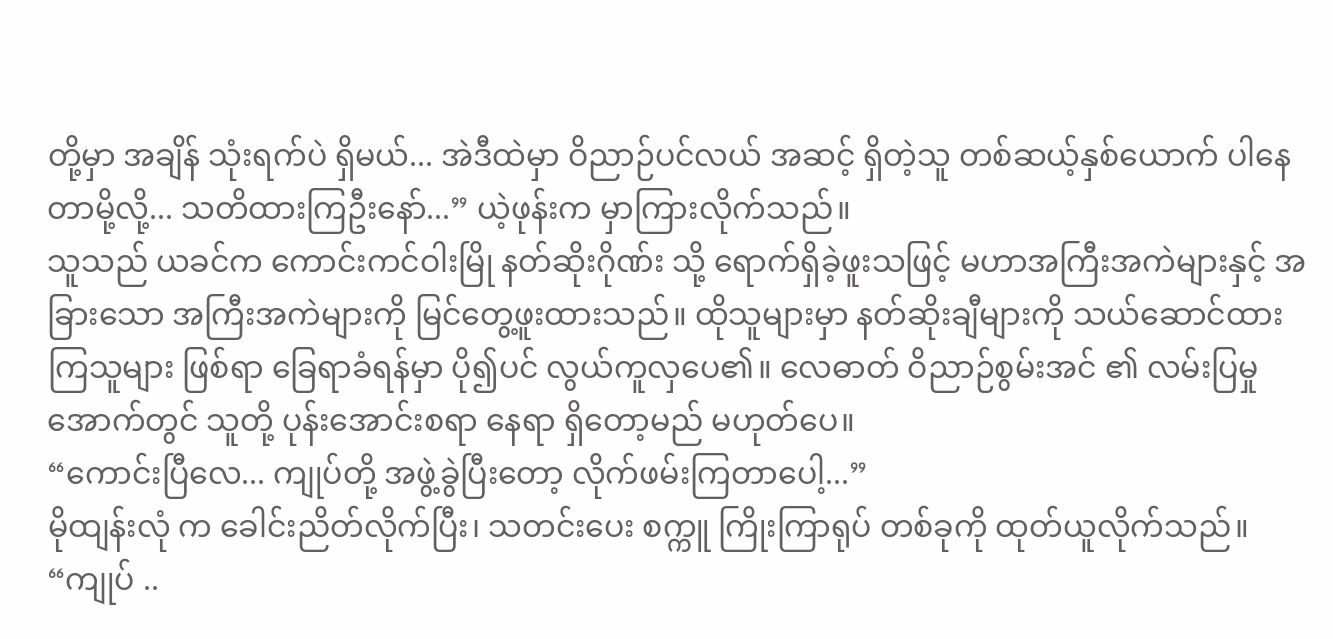တို့မှာ အချိန် သုံးရက်ပဲ ရှိမယ်... အဲဒီထဲမှာ ဝိညာဉ်ပင်လယ် အဆင့် ရှိတဲ့သူ တစ်ဆယ့်နှစ်ယောက် ပါနေတာမို့လို့... သတိထားကြဦးနော်...” ယဲ့ဖုန်းက မှာကြားလိုက်သည်။
သူသည် ယခင်က ကောင်းကင်ဝါးမြို နတ်ဆိုးဂိုဏ်း သို့ ရောက်ရှိခဲ့ဖူးသဖြင့် မဟာအကြီးအကဲများနှင့် အခြားသော အကြီးအကဲများကို မြင်တွေ့ဖူးထားသည်။ ထိုသူများမှာ နတ်ဆိုးချီများကို သယ်ဆောင်ထားကြသူများ ဖြစ်ရာ ခြေရာခံရန်မှာ ပို၍ပင် လွယ်ကူလှပေ၏။ လေဓာတ် ဝိညာဉ်စွမ်းအင် ၏ လမ်းပြမှုအောက်တွင် သူတို့ ပုန်းအောင်းစရာ နေရာ ရှိတော့မည် မဟုတ်ပေ။
“ကောင်းပြီလေ... ကျုပ်တို့ အဖွဲ့ခွဲပြီးတော့ လိုက်ဖမ်းကြတာပေါ့...”
မိုထျန်းလုံ က ခေါင်းညိတ်လိုက်ပြီး၊ သတင်းပေး စက္ကူ ကြိုးကြာရုပ် တစ်ခုကို ထုတ်ယူလိုက်သည်။
“ကျုပ် ..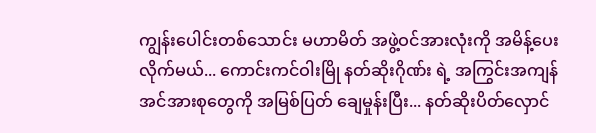ကျွန်းပေါင်းတစ်သောင်း မဟာမိတ် အဖွဲ့ဝင်အားလုံးကို အမိန့်ပေးလိုက်မယ်... ကောင်းကင်ဝါးမြို နတ်ဆိုးဂိုဏ်း ရဲ့ အကြွင်းအကျန် အင်အားစုတွေကို အမြစ်ပြတ် ချေမှုန်းပြီး... နတ်ဆိုးပိတ်လှောင်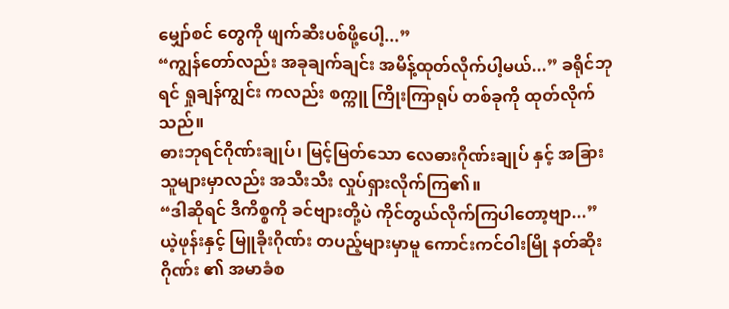မျှော်စင် တွေကို ဖျက်ဆီးပစ်ဖို့ပေါ့...”
“ကျွန်တော်လည်း အခုချက်ချင်း အမိန့်ထုတ်လိုက်ပါ့မယ်...” ခရိုင်ဘုရင် ရှုချန်ကျွင်း ကလည်း စက္ကူ ကြိုးကြာရုပ် တစ်ခုကို ထုတ်လိုက်သည်။
ဓားဘုရင်ဂိုဏ်းချုပ်၊ မြင့်မြတ်သော လေဓားဂိုဏ်းချုပ် နှင့် အခြားသူများမှာလည်း အသီးသီး လှုပ်ရှားလိုက်ကြ၏။
“ဒါဆိုရင် ဒီကိစ္စကို ခင်ဗျားတို့ပဲ ကိုင်တွယ်လိုက်ကြပါတော့ဗျာ...” ယဲ့ဖုန်းနှင့် မြူခိုးဂိုဏ်း တပည့်များမှာမူ ကောင်းကင်ဝါးမြို နတ်ဆိုးဂိုဏ်း ၏ အမာခံစ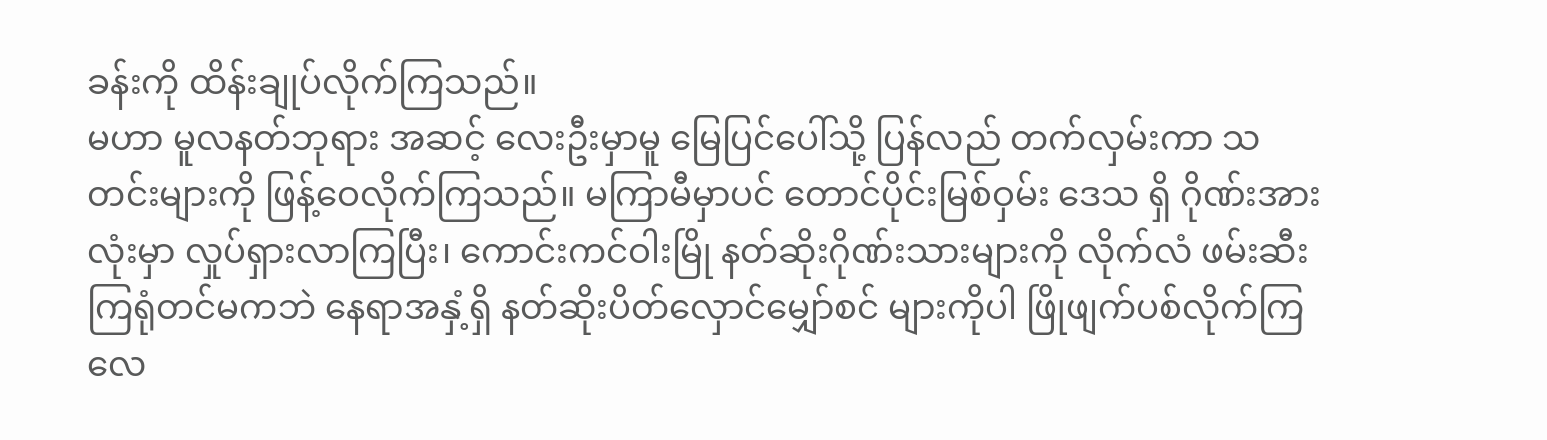ခန်းကို ထိန်းချုပ်လိုက်ကြသည်။
မဟာ မူလနတ်ဘုရား အဆင့် လေးဦးမှာမူ မြေပြင်ပေါ်သို့ ပြန်လည် တက်လှမ်းကာ သတင်းများကို ဖြန့်ဝေလိုက်ကြသည်။ မကြာမီမှာပင် တောင်ပိုင်းမြစ်ဝှမ်း ဒေသ ရှိ ဂိုဏ်းအားလုံးမှာ လှုပ်ရှားလာကြပြီး၊ ကောင်းကင်ဝါးမြို နတ်ဆိုးဂိုဏ်းသားများကို လိုက်လံ ဖမ်းဆီးကြရုံတင်မကဘဲ နေရာအနှံ့ရှိ နတ်ဆိုးပိတ်လှောင်မျှော်စင် များကိုပါ ဖြိုဖျက်ပစ်လိုက်ကြလေ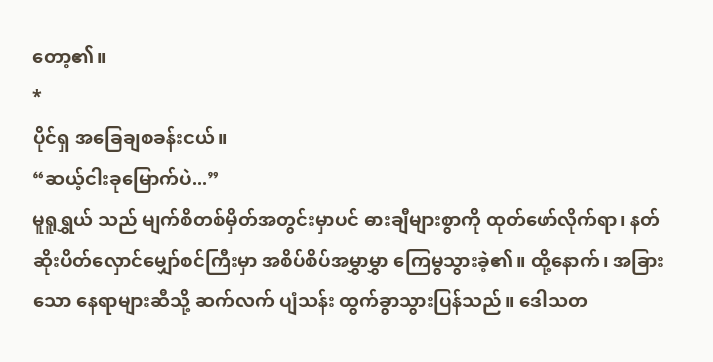တော့၏။
*
ပိုင်ရှ အခြေချစခန်းငယ်။
“ဆယ့်ငါးခုမြောက်ပဲ...”
မူရူရွှယ် သည် မျက်စိတစ်မှိတ်အတွင်းမှာပင် ဓားချီများစွာကို ထုတ်ဖော်လိုက်ရာ၊ နတ်ဆိုးပိတ်လှောင်မျှော်စင်ကြီးမှာ အစိပ်စိပ်အမွှာမွှာ ကြေမွသွားခဲ့၏။ ထို့နောက်၊ အခြားသော နေရာများဆီသို့ ဆက်လက် ပျံသန်း ထွက်ခွာသွားပြန်သည်။ ဒေါသတ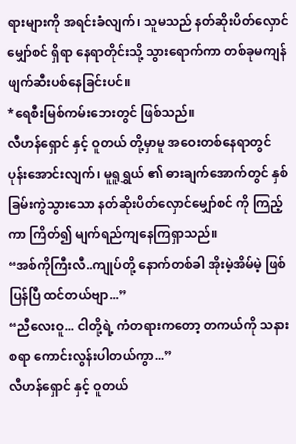ရားများကို အရင်းခံလျက်၊ သူမသည် နတ်ဆိုးပိတ်လှောင်မျှော်စင် ရှိရာ နေရာတိုင်းသို့ သွားရောက်ကာ တစ်ခုမကျန် ဖျက်ဆီးပစ်နေခြင်းပင်။
*ရေစီးမြစ်ကမ်းဘေးတွင် ဖြစ်သည်။
လီဟန်ရှောင် နှင့် ဝူတယ် တို့မှာမူ အဝေးတစ်နေရာတွင် ပုန်းအောင်းလျက်၊ မူရူရွှယ် ၏ ဓားချက်အောက်တွင် နှစ်ခြမ်းကွဲသွားသော နတ်ဆိုးပိတ်လှောင်မျှော်စင် ကို ကြည့်ကာ ကြိတ်၍ မျက်ရည်ကျနေကြရှာသည်။
“အစ်ကိုကြီးလီ..ကျုပ်တို့ နောက်တစ်ခါ အိုးမဲ့အိမ်မဲ့ ဖြစ်ပြန်ပြီ ထင်တယ်ဗျာ...”
“ညီလေးဝူ... ငါတို့ရဲ့ ကံတရားကတော့ တကယ်ကို သနားစရာ ကောင်းလွန်းပါတယ်ကွာ...”
လီဟန်ရှောင် နှင့် ဝူတယ်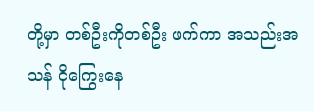တို့မှာ တစ်ဦးကိုတစ်ဦး ဖက်ကာ အသည်းအသန် ငိုကြွေးနေ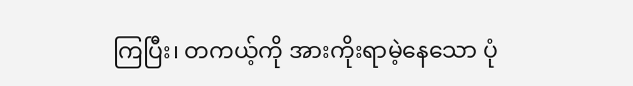ကြပြီး၊ တကယ့်ကို အားကိုးရာမဲ့နေသော ပုံ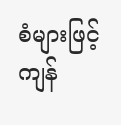စံများဖြင့် ကျန်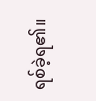ရစ်ခဲ့ရ၏။